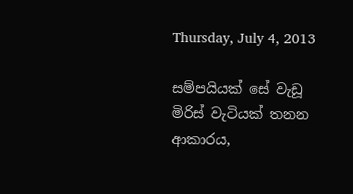Thursday, July 4, 2013

සම්පයියක් සේ වැඩූ මිරිස් වැටියක් තනන ආකාරය,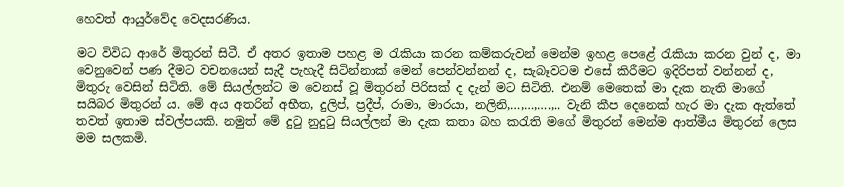හෙවත් ආයුර්වේද වෙදසරණිය.

මට විවිධ ආරේ මිතුරන් සිටී. ඒ අතර ඉතාම පහළ ම රැකියා කරන කම්කරුවන් මෙන්ම ඉහළ පෙළේ රැකියා කරන වුන් ද, මා වෙනුවෙන් පණ දීමට වචනයෙන් සැදී පැහැදී සිටින්නාක් මෙන් පෙන්වන්නන් ද, සැබෑවටම එසේ කිරීමට ඉදිරිපත් වන්නන් ද, මිතුරු වෙසින් සිටිති. මේ සියල්ලන්ට ම වෙනස් වූ මිතුරන් පිරිසක් ද දැන් මට සිටිති. එනම් මෙතෙක් මා දැක නැති මාගේ සයිබර මිතුරන් ය. මේ අය අතරින් අභීත, දුලිප්, ප්‍රදීප්, රාමා, මාරයා, නලිනි,…,…,….,.. වැනි කීප දෙනෙක් හැර මා දැක ඇත්තේ තවත් ඉතාම ස්වල්පයකි. නමුත් මේ දුටු නුදුටු සියල්ලන් මා දැක කතා බහ කරැති මගේ මිතුරන් මෙන්ම ආත්මීය මිතුරන් ලෙස මම සලකමි.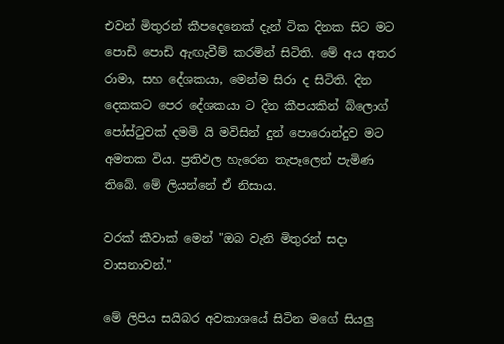එවන් මිතුරන් කීපදෙනෙක් දැන් ටික දිනක සිට මට පොඩි පොඩි ඇඟැවීම් කරමින් සිටිති. මේ අය අතර රාමා, සහ දේශකයා, මෙන්ම සිරා ද සිටිති. දින දෙකකට පෙර දේශකයා ට දින කීපයකින් බ්ලොග් පෝස්ටුවක් දමමි යි මවිසින් දුන් පොරොන්දුව මට අමතක විය. ප්‍රතිඵල හැරෙන තැපෑලෙන් පැමිණ තිබේ. මේ ලියන්නේ ඒ නිසාය.

වරක් කීවාක් මෙන් "ඔබ වැනි මිතුරන් සදා වාසනාවන්."

මේ ලිපිය සයිබර අවකාශයේ සිටින මගේ සියලු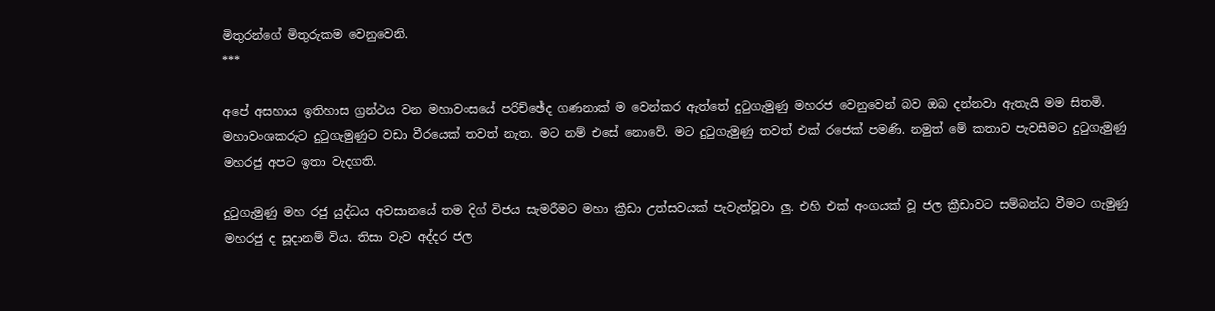මිතුරන්ගේ මිතුරුකම වෙනුවෙනි.
***

අපේ අසහාය ඉතිහාස ග්‍රන්ථය වන මහාවංසයේ පරිච්ඡේද ගණනාක් ම වෙන්කර ඇත්තේ දුටුගැමුණු මහරජ වෙනුවෙන් බව ඔබ දන්නවා ඇතැයි මම සිතමි. මහාවංශකරුට දුටුගැමුණුට වඩා වීරයෙක් තවත් නැත. මට නම් එසේ නොවේ. මට දුටුගැමුණු තවත් එක් රජෙක් පමණි. නමුත් මේ කතාව පැවසීමට දුටුගැමුණු මහරජු අපට ඉතා වැදගති.

දුටුගැමුණු මහ රජු යුද්ධය අවසානයේ තම දිග් විජය සැමරීමට මහා ක්‍රීඩා උත්සවයක් පැවැත්වූවා ලු. එහි එක් අංගයක් වූ ජල ක්‍රීඩාවට සම්බන්ධ වීමට ගැමුණු මහරජු ද සූදානම් විය. තිසා වැව අද්දර ජල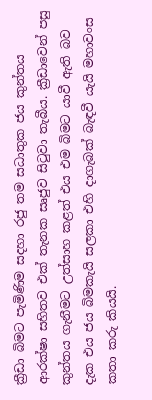ක්‍රීඩා බිමට පැමිණිම සදහා රජු තම සධාතුක ජය කුන්තය ආරක්ෂා සහිතව එක් තැනක සෘජුව සිටුවා තැබීය. ක්‍රීඩාවෙන් පසු කුන්තය ගැනීමට උත්සාහ කළත් එය එම බිමට යාවී ඇති බව දැක එය ජය බිමකැයි සලකා එහි දාගැබක් බැඳවී යැයි මහාවංස කතා කරු කියයි.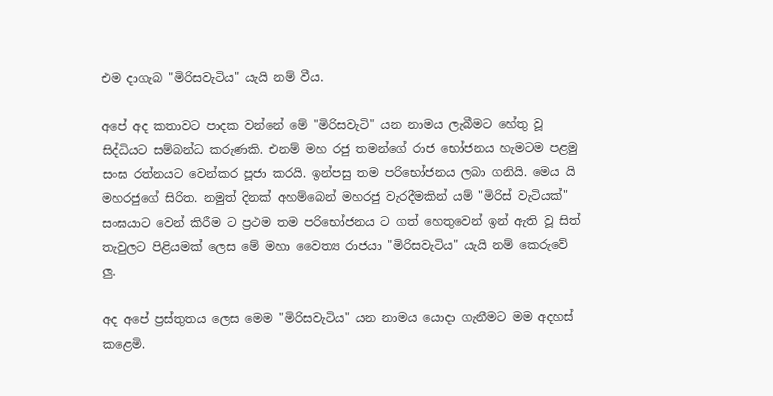එම දාගැබ "මිරිසවැටිය" යැයි නම් වීය.

අපේ අද කතාවට පාදක වන්නේ මේ "මිරිසවැටි" යන නාමය ලැබීමට හේතු වූ සිද්ධියට සම්බන්ධ කරුණකි. එනම් මහ රජු තමන්ගේ රාජ භෝජනය හැමටම පළමු සංඝ රත්නයට වෙන්කර පූජා කරයි. ඉන්පසු තම පරිභෝජනය ලබා ගනියි. මෙය යි මහරජුගේ සිරිත. නමුත් දිනක් අහම්බෙන් මහරජු වැරදීමකින් යම් "මිරිස් වැටියක්" සංඝයාට වෙන් කිරීම ට ප්‍රථම තම පරිභෝජනය ට ගත් හෙතුවෙන් ඉන් ඇති වූ සිත් තැවුලට පිළියමක් ලෙස මේ මහා වෛත්‍ය රාජයා "මිරිසවැටිය" යැයි නම් කෙරුවේ ලු.

අද අපේ ප්‍රස්තුතය ලෙස මෙම "මිරිසවැටිය" යන නාමය යොදා ගැනීමට මම අදහස් කළෙමි.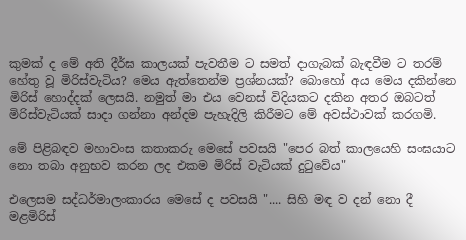කුමක් ද මේ අති දීර්ඝ කාලයක් පැවතීම ට සමත් දාගැබක් බැඳවීම ට තරම් හේතු වූ මිරිස්වැටිය? මෙය ඇත්තෙන්ම ප්‍රශ්නයක්? බොහෝ අය මෙය දකින්නෙ මිරිස් හොද්දක් ලෙසයි. නමුත් මා එය වෙනස් විදියකට දකින අතර ඔබටත් මිරිස්වැටියක් සාදා ගන්නා අන්දම පැහැදිලි කිරීමට මේ අවස්ථාවක් කරගමි.

මේ පිළිබඳව මහාවංස කතාකරු මෙසේ පවසයි "පෙර බත් කාලයෙහි සංඝයාට නො තබා අනුභව කරන ලද එකම මිරිස් වැටියක් දුටුවේය"

එලෙසම සද්ධර්මාලංකාරය මෙසේ ද පවසයි ".... සිහි මඳ ව දන් නො දී මළමිරිස්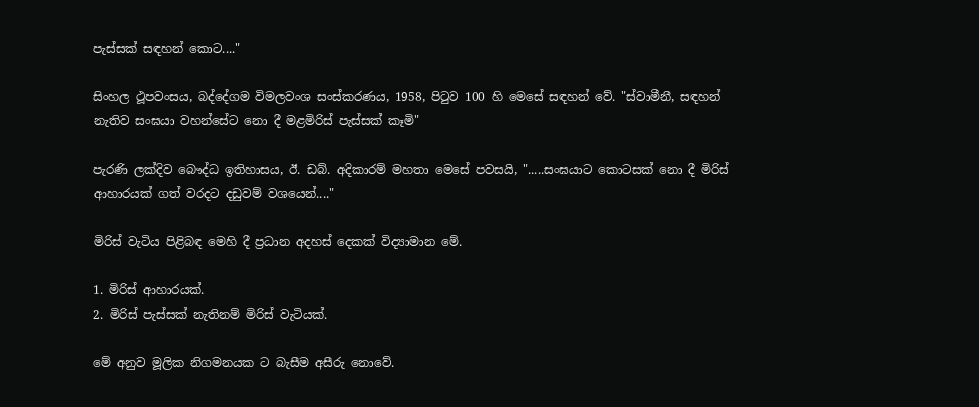පැස්සක් සඳහන් කොට...."

සිංහල ථූපවංසය, බද්දේගම විමලවංශ සංස්කරණය, 1958, පිටුව 100 හි මෙසේ සඳහන් වේ. "ස්වාමීනී, සඳහන් නැතිව සංඝයා වහන්සේට නො දී මළමිරිස් පැස්සක් කෑමි"

පැරණි ලක්දිව බෞද්ධ ඉතිහාසය, ඊ. ඩබ්. අදිකාරම් මහතා මෙසේ පවසයි, ".....සංඝයාට කොටසක් නො දී මිරිස් ආහාරයක් ගත් වරදට දඩුවම් වශයෙන්...."

මිරිස් වැටිය පිළිබඳ මෙහි දී ප්‍රධාන අදහස් දෙකක් විද්‍යාමාන මේ.

1. මිරිස් ආහාරයක්.
2. මිරිස් පැස්සක් නැතිනම් මිරිස් වැටියක්.

මේ අනුව මූලික නිගමනයක ට බැසීම අසීරු නොවේ.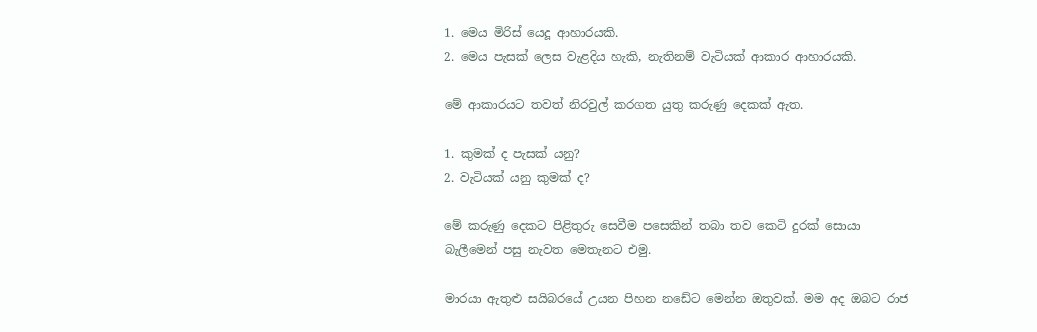1. මෙය මිරිස් යෙදූ ආහාරයකි.
2. මෙය පැසක් ලෙස වැළදිය හැකි, නැතිනම් වැටියක් ආකාර ආහාරයකි.

මේ ආකාරයට තවත් නිරවුල් කරගත යුතු කරුණු දෙකක් ඇත.

1. කුමක් ද පැසක් යනු?
2. වැටියක් යනු කුමක් ද?

මේ කරුණු දෙකට පිළිතුරු සෙවීම පසෙකින් තබා තව කෙටි දුරක් සොයා බැලීමෙන් පසු නැවත මෙතැනට එමු.

මාරයා ඇතුළු සයිබරයේ උයන පිහන නඩේට මෙන්න ඔතුවක්. මම අද ඔබට රාජ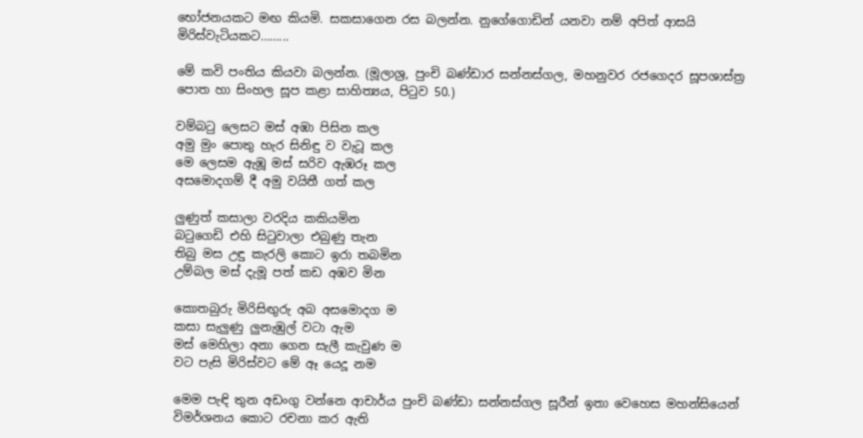භෝජනයකට මඟ කියමි. සකසාගෙන රස බලන්න. නුගේගොඩින් යනවා නම් අපිත් ආසයි මිරිස්වැටියකට……...

මේ කවි පංතිය කියවා බලන්න. (මූලාශ්‍ර, පුංචි බණ්ඩාර සන්නස්ගල, මහනුවර රජගෙදර සූපශාස්ත්‍ර පොත හා සිංහල සූප කළා සාහිත්‍යය, පිටුව 50.)

වම්බටු ලෙසට මස් අඹා පිසින කල
අමු මුං පොතු හැර සිනිඳු ව වැටූ කල
මෙ ලෙසම ඇඹූ මස් සරිව ඇඹරූ කල
අසමොදගම් දී අමු වයිතී ගත් කල

ලුණුත් කසාලා වරදිය කකියමින
බටුගෙඩි එහි සිටුවාලා එබුණු තැන
තිබු මස උඳු කැරලි කොට ඉරා තබමින
උම්බල මස් දැමූ පත් කඩ අඹව මින

කොතබුරු මිරිසිඟුරු අබ අසමොදග ම
කසා සැලුණු ලුනැඹුල් වටා ඇම
මස් මෙහිලා අනා ගෙන සැලී කැවුණ ම
වට පැසි මිරිස්වට මේ ඈ යෙදූ නම

මෙම පැඳි තුන අඩංගු වන්නෙ ආචාර්ය පුංචි බණ්ඩා සන්නස්ගල සූරීන් ඉතා වෙහෙස මහන්සියෙන් විමර්ශනය කොට රචනා කර ඇති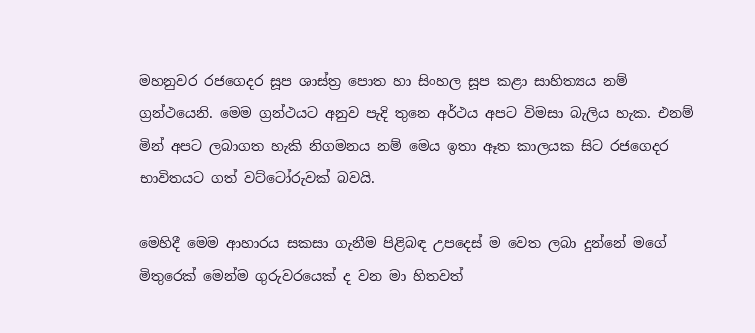මහනුවර රජගෙදර සූප ශාස්ත්‍ර පොත හා සිංහල සූප කළා සාහිත්‍යය නම් ග්‍රන්ථයෙනි. මෙම ග්‍රන්ථයට අනුව පැදි තුනෙ අර්ථය අපට විමසා බැලිය හැක. එනම් මින් අපට ලබාගත හැකි නිගමනය නම් මෙය ඉතා ඈත කාලයක සිට රජගෙදර භාවිතයට ගත් වට්ටෝරුවක් බවයි.

මෙහිදී මෙම ආහාරය සකසා ගැනීම පිළිබඳ උපදෙස් ම වෙත ලබා දුන්නේ මගේ මිතුරෙක් මෙන්ම ගුරුවරයෙක් ද වන මා හිතවත්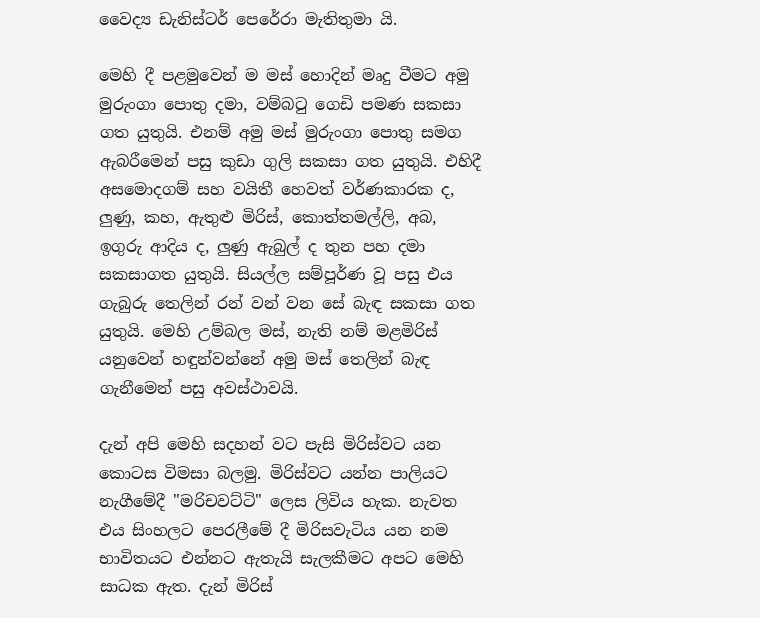වෛද්‍ය ඩැනිස්ටර් පෙරේරා මැතිතුමා යි.

මෙහි දී පළමුවෙන් ම මස් හොදින් මෘදු වීමට අමු මුරුංගා පොතු දමා, වම්බටු ගෙඩි පමණ සකසා ගත යුතුයි. එනම් අමු මස් මුරුංගා පොතු සමග ඇබරීමෙන් පසු කුඩා ගුලි සකසා ගත යුතුයි. එහිදී අසමොදගම් සහ වයිතී හෙවත් වර්ණකාරක ද, ලුණු, කහ, ඇතුළු මිරිස්, කොත්තමල්ලි, අබ, ඉගුරු ආදිය ද, ලුණු ඇබුල් ද තුන පහ දමා සකසාගත යුතුයි. සියල්ල සම්පූර්ණ වූ පසු එය ගැබුරු තෙලින් රන් වන් වන සේ බැඳ සකසා ගත යුතුයි. මෙහි උම්බල මස්, නැති නම් මළමිරිස් යනුවෙන් හඳුන්වන්නේ අමු මස් තෙලින් බැඳ ගැනීමෙන් පසු අවස්ථාවයි.

දැන් අපි මෙහි සදහන් වට පැසි මිරිස්වට යන කොටස විමසා බලමු. මිරිස්වට යන්න පාලියට නැගීමේදී "මරිචවට්ටි" ලෙස ලිවිය හැක. නැවත එය සිංහලට පෙරලීමේ දී මිරිසවැටිය යන නම භාවිතයට එන්නට ඇතැයි සැලකීමට අපට මෙහි සාධක ඇත. දැන් මිරිස්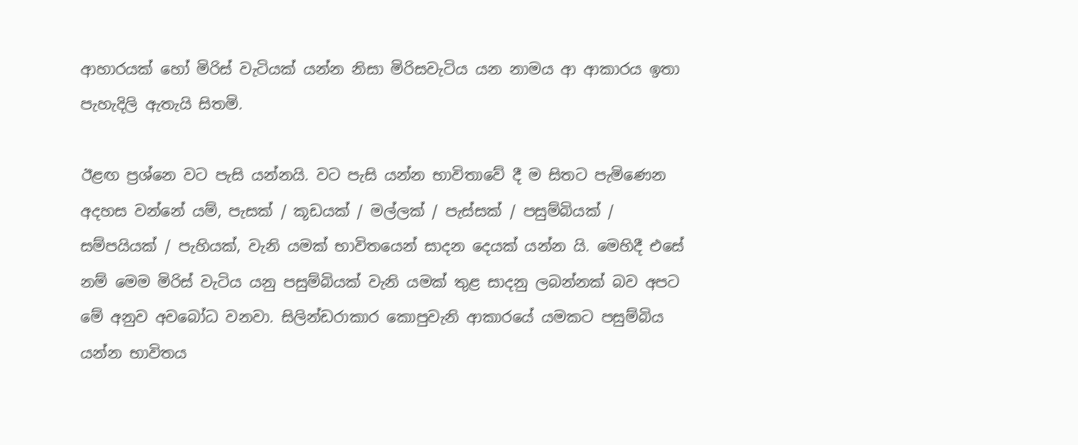ආහාරයක් හෝ මිරිස් වැටියක් යන්න නිසා මිරිසවැටිය යන නාමය ආ ආකාරය ඉතා පැහැදිලි ඇතැයි සිතමි.

ඊළඟ ප්‍රශ්නෙ වට පැසි යන්නයි. වට පැසි යන්න භාවිතාවේ දී ම සිතට පැමිණෙන අදහස වන්නේ යම්, පැසක් / කූඩයක් / මල්ලක් / පැස්සක් / පසුම්බියක් / සම්පයියක් / පැහියක්, වැනි යමක් භාවිතයෙන් සාදන දෙයක් යන්න යි. මෙහිදී එසේ නම් මෙම මිරිස් වැටිය යනු පසුම්බියක් වැනි යමක් තුළ සාදනු ලබන්නක් බව අපට මේ අනුව අවබෝධ වනවා. සිලින්ඩරාකාර කොපුවැනි ආකාරයේ යමකට පසුම්බිය යන්න භාවිතය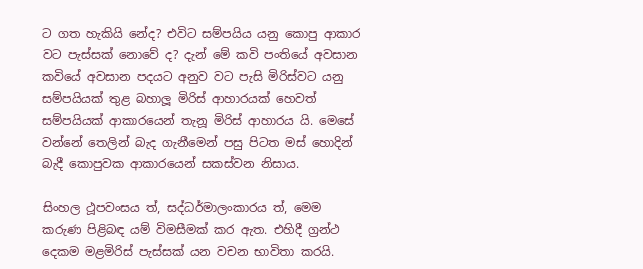ට ගත හැකියි නේද? එවිට සම්පයිය යනු කොපු ආකාර වට පැස්සක් නොවේ ද? දැන් මේ කවි පංතියේ අවසාන කවියේ අවසාන පදයට අනුව වට පැසි මිරිස්වට යනු සම්පයියක් තුළ බහාලූ මිරිස් ආහාරයක් හෙවත් සම්පයියක් ආකාරයෙන් තැනූ මිරිස් ආහාරය යි. මෙසේ වන්නේ තෙලින් බැද ගැනීමෙන් පසු පිටත මස් හොදින් බැදී කොපුවක ආකාරයෙන් සකස්වන නිසාය.

සිංහල ථූපවංසය ත්, සද්ධර්මාලංකාරය ත්, මෙම කරුණ පිළිබඳ යම් විමසීමක් කර ඇත. එහිදී ග්‍රන්ථ දෙකම මළමිරිස් පැස්සක් යන වචන භාවිතා කරයි.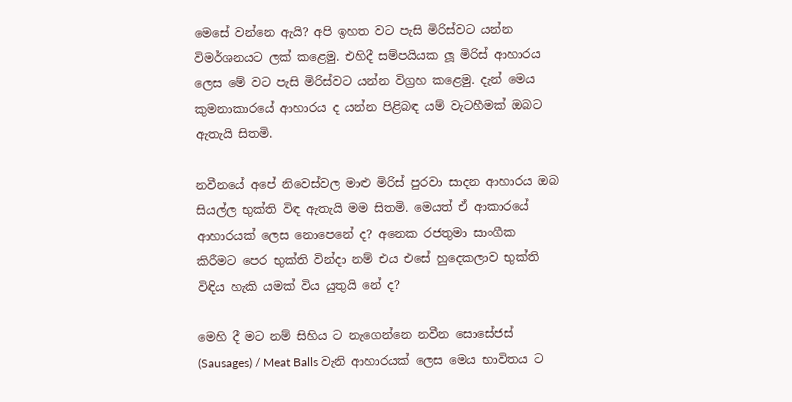මෙසේ වන්නෙ ඇයි? අපි ඉහත වට පැසි මිරිස්වට යන්න විමර්ශනයට ලක් කළෙමු. එහිදී සම්පයියක ලූ මිරිස් ආහාරය ලෙස මේ වට පැසි මිරිස්වට යන්න විග්‍රහ කළෙමු. දැන් මෙය කුමනාකාරයේ ආහාරය ද යන්න පිළිබඳ යම් වැටහීමක් ඔබට ඇතැයි සිතමි.

නවීනයේ අපේ නිවෙස්වල මාළු මිරිස් පුරවා සාදන ආහාරය ඔබ සියල්ල භුක්ති විඳ ඇතැයි මම සිතමි. මෙයත් ඒ ආකාරයේ ආහාරයක් ලෙස නොපෙනේ ද? අනෙක රජතුමා සාංගීක කිරීමට පෙර භුක්ති වින්දා නම් එය එසේ හුදෙකලාව භුක්ති විඳිය හැකි යමක් විය යුතුයි නේ ද?

මෙහි දී මට නම් සිහිය ට නැගෙන්නෙ නවීන සොසේජස් (Sausages) / Meat Balls වැනි ආහාරයක් ලෙස මෙය භාවිතය ට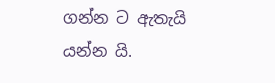ගන්න ට ඇතැයි යන්න යි.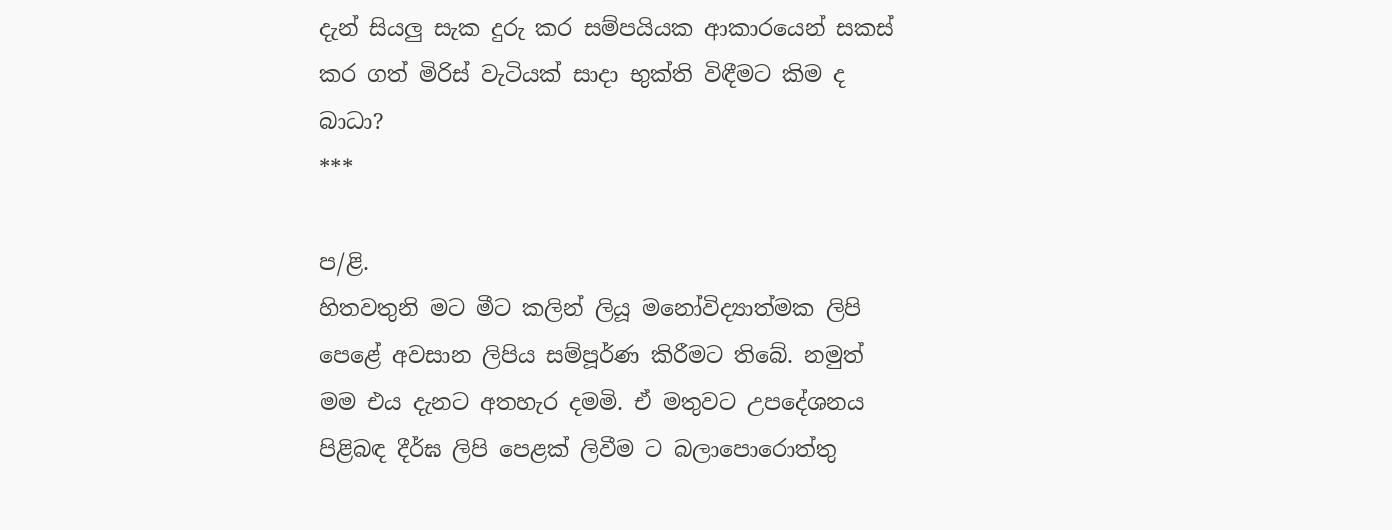දැන් සියලු සැක දුරු කර සම්පයියක ආකාරයෙන් සකස් කර ගත් මිරිස් වැටියක් සාදා භුක්ති විඳීමට කිම ද බාධා?
***

ප/ළි.
හිතවතුනි මට මීට කලින් ලියූ මනෝවිද්‍යාත්මක ලිපි පෙළේ අවසාන ලිපිය සම්පූර්ණ කිරීමට තිබේ. නමුත් මම එය දැනට අතහැර දමමි. ඒ මතුවට උපදේශනය පිළිබඳ දීර්ඝ ලිපි පෙළක් ලිවීම ට බලාපොරොත්තු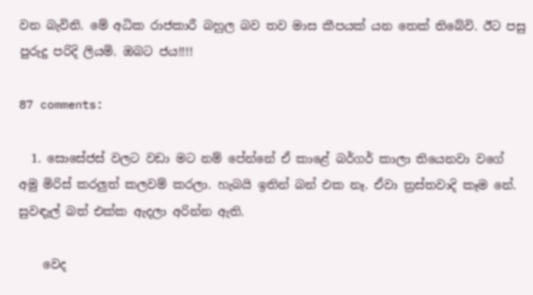වන බැවිනි. මේ අධික රාජකාරී බහුල බව තව මාස කීපයක් යන තෙක් තිබේවි. ඊට පසු පුරුදු පරිදි ලියමි. ඔබට ජය!!!!

87 comments:

  1. සොසේජස් වලට වඩා මට නම් පේන්නේ ඒ කාළේ බර්ගර් කාලා තියෙනවා වගේ අමු මිරිස් කරලුත් කලවම් කරලා. හැබයි ඉතින් බන් එක නෑ. ඒවා ත්‍රස්තවාදි කෑම නේ. සුවඳැල් බත් එක්ක ඇදලා අරින්න ඇති.

    වෙද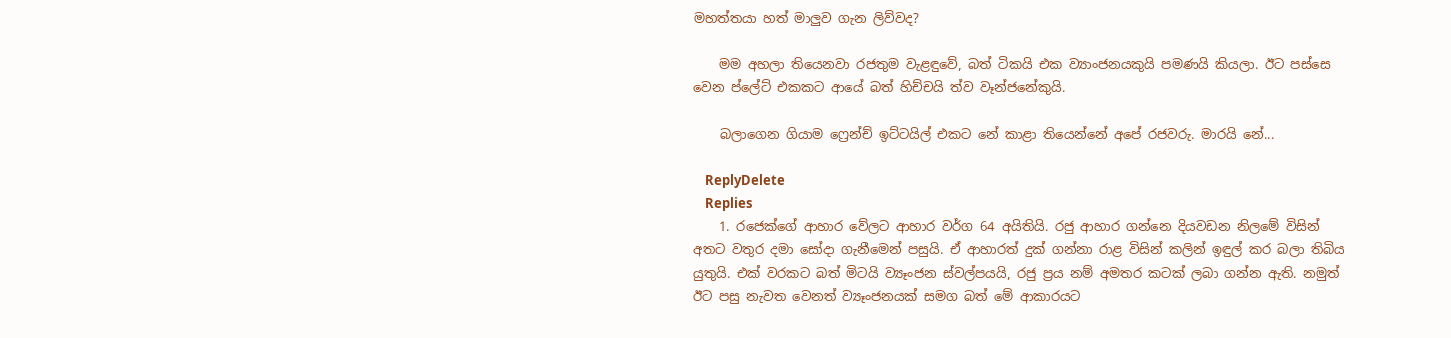මහත්තයා හත් මාලුව ගැන ලිව්වද?

    මම අහලා තියෙනවා රජතුම වැළඳුවේ, බත් ටිකයි එක ව්‍යාංජනයකුයි පමණයි කියලා. ඊට පස්සෙ වෙන ප්ලේට් එකකට ආයේ බත් හිච්චයි ත්ව වෑන්ජනේකුයි.

    බලාගෙන ගියාම ෆ්‍රෙන්ච් ඉට්ටයිල් එකට නේ කාළා තියෙන්නේ අපේ රජවරු. මාරයි නේ...

    ReplyDelete
    Replies
    1. රජෙක්ගේ ආහාර වේලට ආහාර වර්ග 64 අයිතියි. රජු ආහාර ගන්නෙ දියවඩන නිලමේ විසින් අතට වතුර දමා සෝදා ගැනීමෙන් පසුයි. ඒ ආහාරත් දුක් ගන්නා රාළ විසින් කලින් ඉඳුල් කර බලා තිබිය යුතුයි. එක් වරකට බත් මිටයි ව්‍යෑංජන ස්වල්පයයි, රජු ප්‍රය නම් අමතර කටක් ලබා ගන්න ඇති. නමුත් ඊට පසු නැවත වෙනත් ව්‍යෑංජනයක් සමග බත් මේ ආකාරයට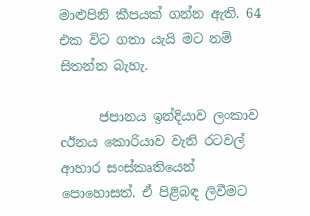මාළුපිනි කීපයක් ගන්න ඇති. 64 එක විට ගතා යැයි මට නම් සිතන්න බැහැ.

      ජපානය ඉන්දියාව ලංකාව cඊනය කොරියාව වැනි රටවල් ආහාර සංස්කෘතියෙන් පොහොසත්. ඒ පිළිබඳ ලිවීමට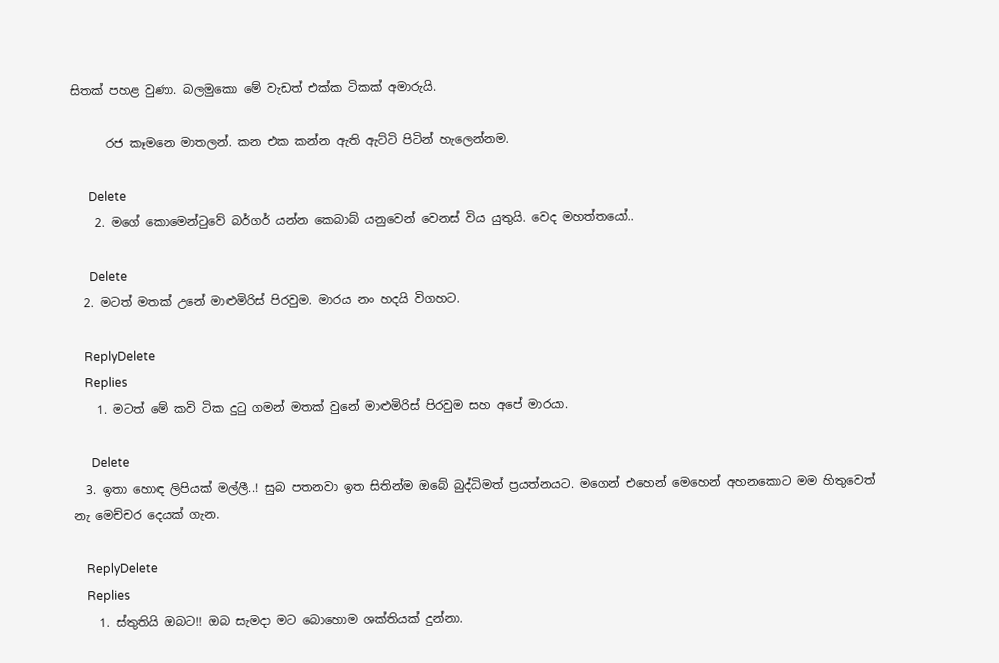සිතක් පහළ වුණා. බලමුකො මේ වැඩත් එක්ක ටිකක් අමාරුයි.

      රජ කෑමනෙ මාතලන්. කන එක කන්න ඇති ඇට්ටි පිටින් හැලෙන්නම.

      Delete
    2. මගේ කොමෙන්ටුවේ බර්ගර් යන්න කෙබාබ් යනුවෙන් වෙනස් විය යුතුයි. වෙද මහත්තයෝ..

      Delete
  2. මටත් මතක් උනේ මාළුමිරිස් පිරවුම. මාරය නං හදයි විගහට.

    ReplyDelete
    Replies
    1. මටත් මේ කවි ටික දුටු ගමන් මතක් වුනේ මාළුමිරිස් පිරවුම සහ අපේ මාරයා.

      Delete
  3. ඉතා හොඳ ලිපියක් මල්ලී..! සුබ පතනවා ඉත සිතින්ම ඔබේ බුද්ධිමත් ප්‍රයත්නයට. මගෙන් එහෙන් මෙහෙන් අහනකොට මම හිතුවෙත් නැ මෙච්චර දෙයක් ගැන.

    ReplyDelete
    Replies
    1. ස්තුතියි ඔබට!! ඔබ සැමදා මට බොහොම ශක්තියක් දුන්නා.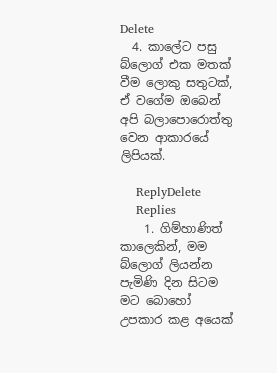Delete
  4. කාලේට පසු බ්ලොග් එක මතක් වීම ලොකු සතුටක්, ඒ වගේම ඔබෙන් අපි බලාපොරොත්තු වෙන ආකාරයේ ලිපියක්.

    ReplyDelete
    Replies
    1. ගිම්හාණිත් කාලෙකින්, මම බ්ලොග් ලියන්න පැමිණි දින සිටම මට බොහෝ උපකාර කළ අයෙක්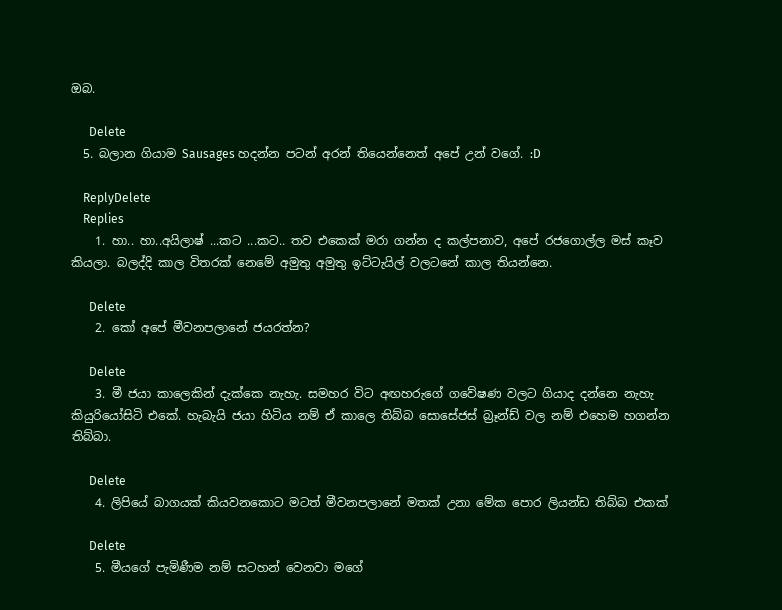ඔබ.

      Delete
  5. බලාන ගියාම Sausages හදන්න පටන් අරන් තියෙන්නෙත් අපේ උන් වගේ. :D

    ReplyDelete
    Replies
    1. හා.. හා..අයිලාෂ් ...කට ...කට.. තව එකෙක් මරා ගන්න ද කල්පනාව, අපේ රජගොල්ල මස් කෑව කියලා. බලද්දි කාල විතරක් නෙමේ අමුතු අමුතු ඉට්ටැයිල් වලටනේ කාල තියන්නෙ.

      Delete
    2. කෝ අපේ මීවනපලානේ ජයරත්න?

      Delete
    3. මී ජයා කාලෙකින් දැක්කෙ නැහැ. සමහර විට අඟහරුගේ ගවේෂණ වලට ගියාද දන්නෙ නැහැ කියුරියෝසිටි එකේ. හැබැයි ජයා හිටිය නම් ඒ කාලෙ තිබ්බ සොසේජස් බ්‍රෑන්ඩ් වල නම් එහෙම හගන්න තිබ්බා.

      Delete
    4. ලිපියේ බාගයක් කියවනකොට මටත් මීවනපලානේ මතක් උනා මේක පොර ලියන්ඩ තිබ්බ එකක්

      Delete
    5. මීයගේ පැමිණීම නම් සටහන් වෙනවා මගේ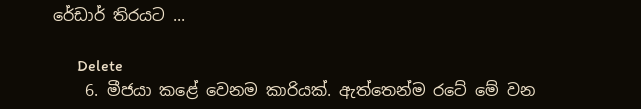රේඩාර් තිරයට ...

      Delete
    6. මීජයා කළේ වෙනම කාරියක්. ඇත්තෙන්ම රටේ මේ වන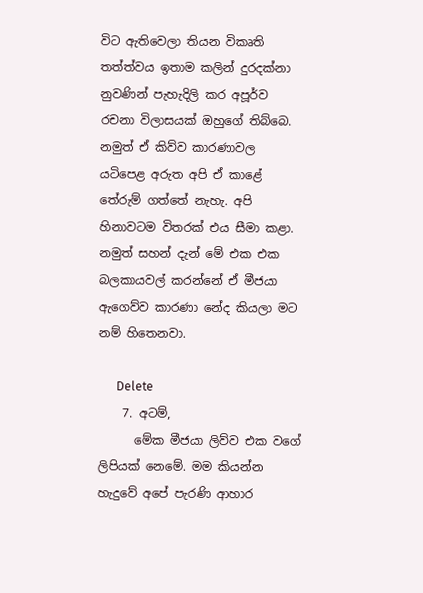විට ඇතිවෙලා තියන විකෘති තත්ත්වය ඉතාම කලින් දුරදක්නා නුවණින් පැහැදිලි කර අපූර්ව රචනා විලාසයක් ඔහුගේ තිබ්බෙ. නමුත් ඒ කිව්ව කාරණාවල යටිපෙළ අරුත අපි ඒ කාළේ තේරුම් ගත්තේ නැහැ. අපි හිනාවටම විතරක් එය සීමා කළා. නමුත් සහන් දැන් මේ එක එක බලකායවල් කරන්නේ ඒ මීජයා ඇගෙව්ව කාරණා නේද කියලා මට නම් හිතෙනවා.

      Delete
    7. අටම්,
      මේක මීජයා ලිව්ව එක වගේ ලිපියක් නෙමේ. මම කියන්න හැදුවේ අපේ පැරණි ආහාර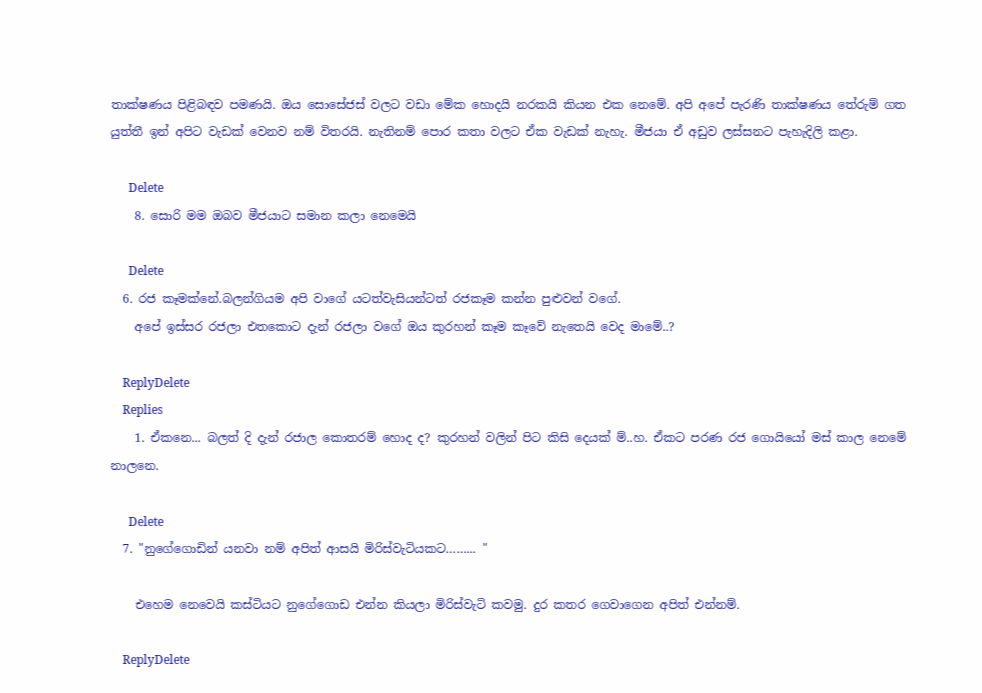තාක්ෂණය පිළිබඳව පමණයි. ඔය සොසේජස් වලට වඩා මේක හොදයි නරකයි කියන එක නෙමේ. අපි අපේ පැරණි තාක්ෂණය තේරුම් ගත යුත්තී ඉන් අපිට වැඩක් වෙනව නම් විතරයි. නැතිනම් පොර කතා වලට ඒක වැඩක් නැහැ. මීජයා ඒ අඩුව ලස්සනට පැහැදිලි කළා.

      Delete
    8. සොරි මම ඔබව මීජයාට සමාන කලා නෙමෙයි

      Delete
  6. රජ කෑමක්නේ.බලන්ගියම අපි වාගේ යටත්වැසියන්ටත් රජකෑම කන්න පුළුවන් වගේ.
    අපේ ඉස්සර රජලා එතකොට දැන් රජලා වගේ ඔය කුරහන් කෑම කෑවේ නැතෙයි වෙද මාමේ..?

    ReplyDelete
    Replies
    1. ඒකනෙ... බලත් දි දැන් රජාල කොතරම් හොද ද? කුරහන් වලින් පිට කිසි දෙයක් ම්..හ. ඒකට පරණ රජ ගොයියෝ මස් කාල නෙමේ නාලනෙ.

      Delete
  7. "නුගේගොඩින් යනවා නම් අපිත් ආසයි මිරිස්වැටියකට……... "

    එහෙම නෙවෙයි කස්ටියට නුගේගොඩ එන්න කියලා මිරිස්වැටි කවමු. දුර කතර ගෙවාගෙන අපිත් එන්නම්.

    ReplyDelete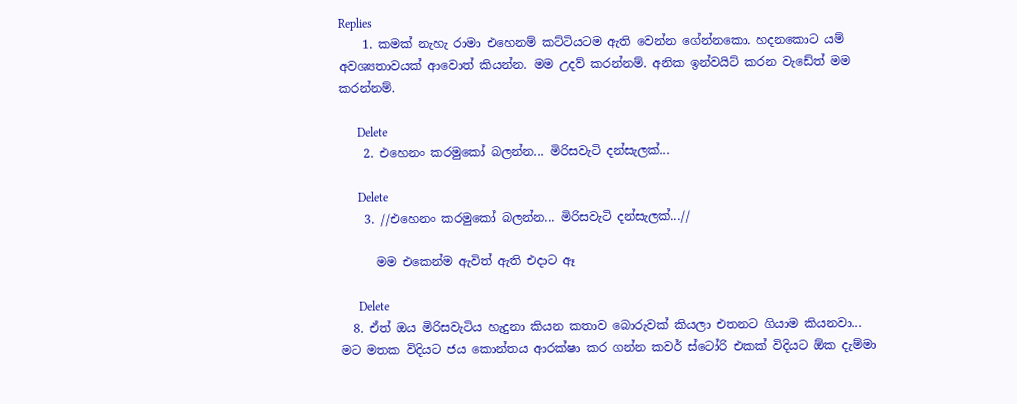Replies
    1. කමක් නැහැ රාමා එහෙනම් කට්ටියටම ඇති වෙන්න ගේන්නකො. හදනකොට යම් අවශ්‍යතාවයක් ආවොත් කියන්න. මම උදව් කරන්නම්. අනික ඉන්වයිට් කරන වැඩේත් මම කරන්නම්.

      Delete
    2. එහෙනං කරමුකෝ බලන්න... මිරිසවැටි දන්සැලක්...

      Delete
    3. //එහෙනං කරමුකෝ බලන්න... මිරිසවැටි දන්සැලක්...//

      මම එකෙන්ම ඇවිත් ඇති එදාට ඈ

      Delete
  8. ඒත් ඔය මිරිසවැටිය හැදුනා කියන කතාව බොරුවක් කියලා එතනට ගියාම කියනවා... මට මතක විදියට ජය කොන්තය ආරක්ෂා කර ගන්න කවර් ස්ටෝරි එකක් විදියට ඕක දැම්මා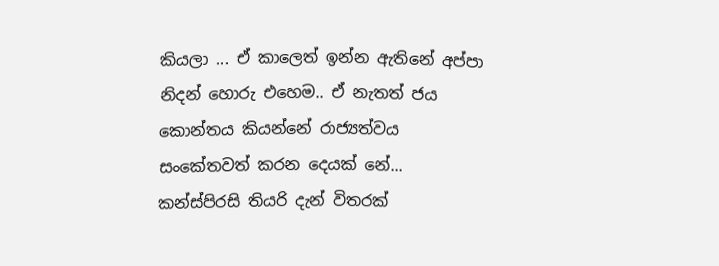කියලා ... ඒ කාලෙත් ඉන්න ඇතිනේ අප්පා නිදන් හොරු එහෙම.. ඒ නැතත් ජය කොන්තය කියන්නේ රාජ්‍යත්වය සංකේතවත් කරන දෙයක් නේ... කන්ස්පිරසි තියරි දැන් විතරක්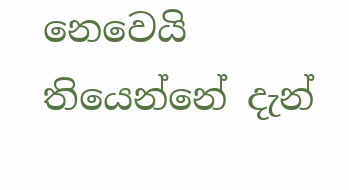නෙවෙයි තියෙන්නේ දැන්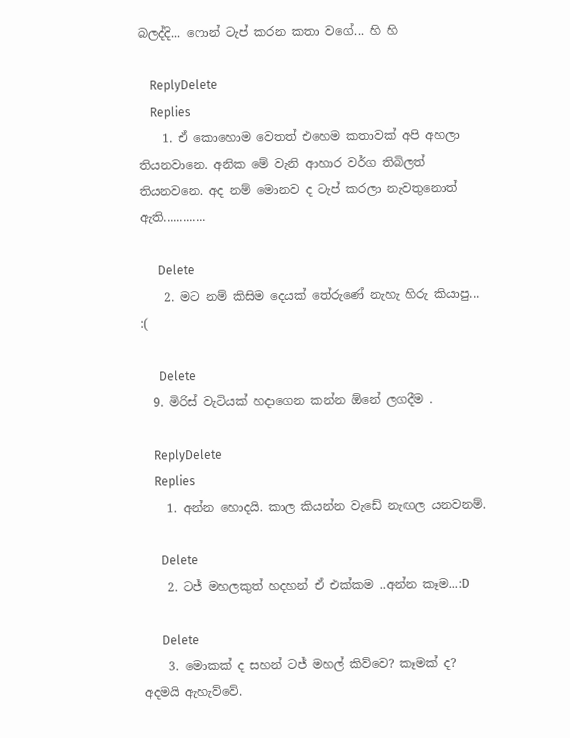බලද්දි... ෆොන් ටැප් කරන කතා වගේ... හි හි

    ReplyDelete
    Replies
    1. ඒ කොහොම වෙතත් එහෙම කතාවක් අපි අහලා තියනවානෙ. අනික මේ වැනි ආහාර වර්ග තිබිලත් තියනවනෙ. අද නම් මොනව ද ටැප් කරලා නැවතුනොත් ඇති.............

      Delete
    2. මට නම් කිසිම දෙයක් තේරුණේ නැහැ හිරු කියාපු... :(

      Delete
  9. මිරිස් වැටියක් හදාගෙන කන්න ඕනේ ලගදීම .

    ReplyDelete
    Replies
    1. අන්න හොදයි. කාල කියන්න වැඩේ නැඟල යනවනම්.

      Delete
    2. ටජ් මහලකුත් හදහන් ඒ එක්කම ..අන්න කෑම...:D

      Delete
    3. මොකක් ද සහන් ටජ් මහල් කිව්වෙ? කෑමක් ද? අදමයි ඇහැව්වේ.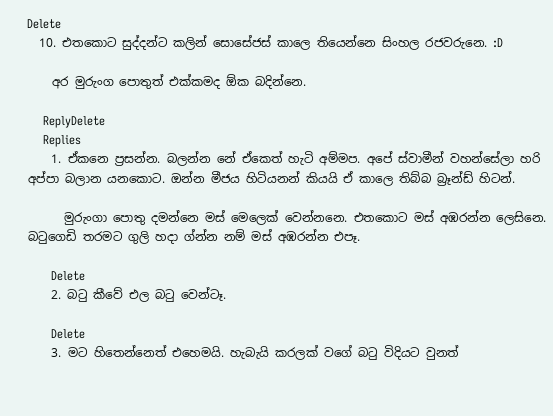Delete
  10. එතකොට සුද්දන්ට කලින් සොසේජස් කාලෙ තියෙන්නෙ සිංහල රජවරුනෙ. :D

    අර මුරුංග පොතුත් එක්කමද ඕක බදින්නෙ.

    ReplyDelete
    Replies
    1. ඒකනෙ ප්‍රසන්න. බලන්න නේ ඒකෙත් හැටි අම්මප. අපේ ස්වාමීන් වහන්සේලා හරි අප්පා බලාන යනකොට. ඔන්න මීජය හිටියනන් කියයි ඒ කාලෙ තිබ්බ බ්‍රෑන්ඩ් හිටන්.

      මුරුංගා පොතු දමන්නෙ මස් මෙලෙක් වෙන්නනෙ. එතකොට මස් අඹරන්න ලෙසිනෙ. බටුගෙඩි තරමට ගුලි හදා ග්න්න නම් මස් අඹරන්න එපෑ.

      Delete
    2. බටු කීවේ එල බටු වෙන්ටෑ.

      Delete
    3. මට හිතෙන්නෙත් එහෙමයි. හැබැයි කරලක් වගේ බටු විදියට වුනත්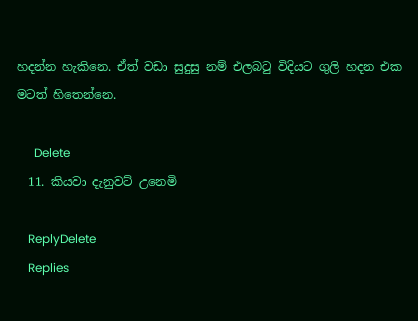හදන්න හැකිනෙ. ඒත් වඩා සුදුසු නම් එලබටු විදියට ගුලි හදන එක මටත් හිතෙන්නෙ.

      Delete
  11. කියවා දැනුවට් උනෙමි

    ReplyDelete
    Replies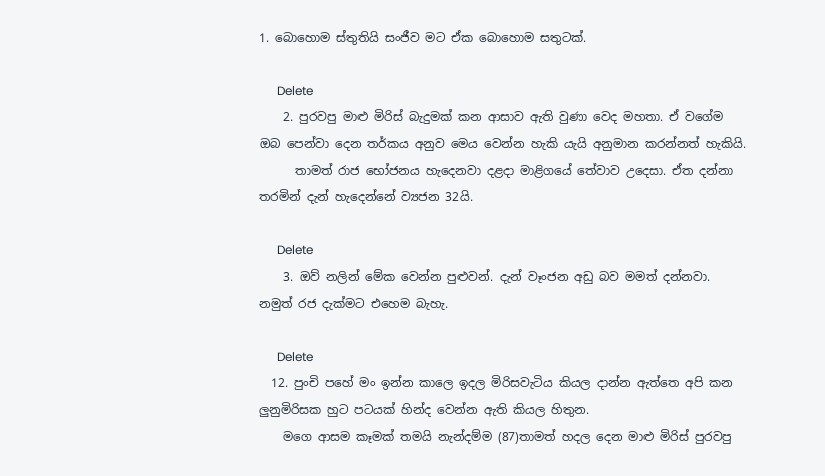1. බොහොම ස්තුතියි සංජීව මට ඒක බොහොම සතුටක්.

      Delete
    2. පුරවපු මාළු මිරිස් බැදුමක් කන ආසාව ඇති වුණා වෙද මහතා. ඒ වගේම ඔබ පෙන්වා දෙන තර්කය අනුව මෙය වෙන්න හැකි යැයි අනුමාන කරන්නත් හැකියි.
      තාමත් රාජ භෝජනය හැදෙනවා දළදා මාළිගයේ තේවාව උදෙසා. ඒත දන්නා තරමින් දැන් හැදෙන්නේ ව්‍යජන 32යි.

      Delete
    3. ඔව් නලින් මේක වෙන්න පුළුවන්. දැන් වෑංජන අඩු බව මමත් දන්නවා. නමුත් රජ දැක්මට එහෙම බැහැ.

      Delete
  12. පුංචි පහේ මං ඉන්න කාලෙ ඉදල මිරිසවැටිය කියල දාන්න ඇත්තෙ අපි කන ලුනුමිරිසක හුට පටයක් හින්ද වෙන්න ඇති කියල හිතුන.
    මගෙ ආසම කෑමක් තමයි නැන්දම්ම (87)තාමත් හදල දෙන මාළු මිරිස් පුරවපු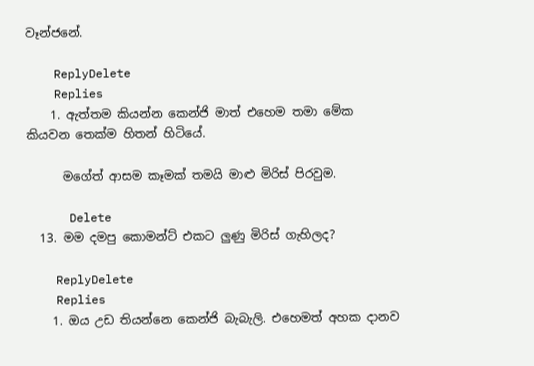වෑන්ජනේ.

    ReplyDelete
    Replies
    1. ඇත්තම කියන්න කෙන්ජි මාත් එහෙම තමා මේක කියවන තෙක්ම හිතන් හිටියේ.

      මගේත් ආසම කෑමක් තමයි මාළු මිරිස් පිරවුම.

      Delete
  13. මම දමපු කොමන්ට් එකට ලුණු මිරිස් ගැහිලද?

    ReplyDelete
    Replies
    1. ඔය උඩ තියන්නෙ කෙන්ජි බැබැලි. එහෙමත් අහක දානව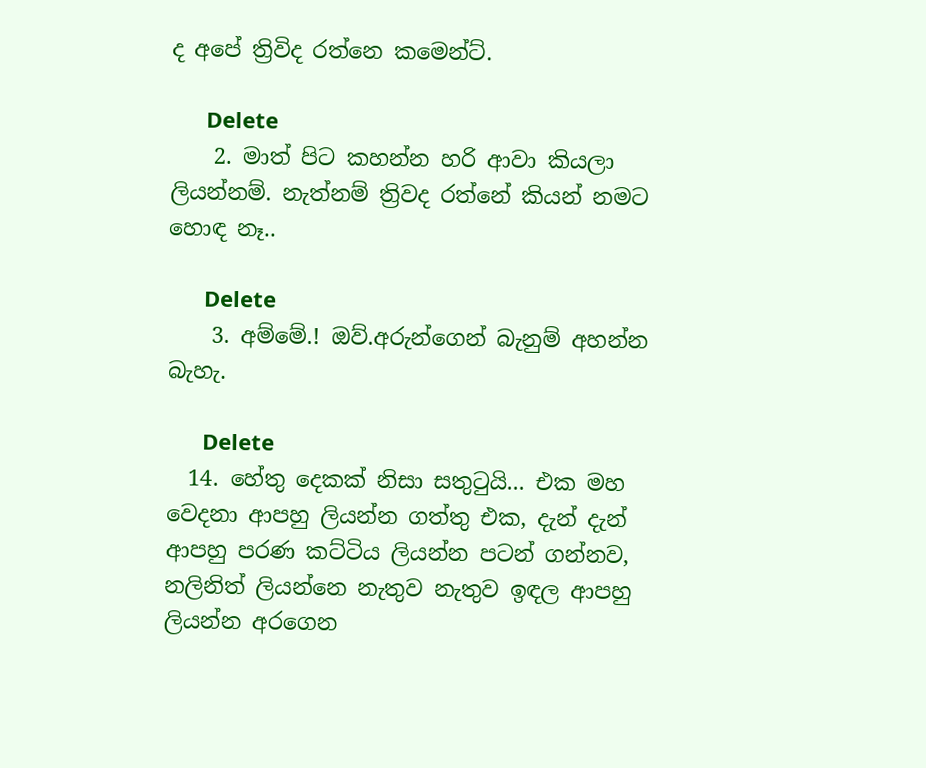ද අපේ ත්‍රිවිද රත්නෙ කමෙන්ට්.

      Delete
    2. මාත් පිට කහන්න හරි ආවා කියලා ලියන්නම්. නැත්නම් ත්‍රිවද රත්නේ කියන් නමට හොඳ නෑ..

      Delete
    3. අම්මේ.! ඔව්.අරුන්ගෙන් බැනුම් අහන්න බැහැ.

      Delete
  14. හේතු දෙකක් නිසා සතුටුයි... එක මහ වෙදනා ආපහු ලියන්න ගත්තු එක, දැන් දැන් ආපහු පරණ කට්ටිය ලියන්න පටන් ගන්නව, නලිනිත් ලියන්නෙ නැතුව නැතුව ඉඳල ආපහු ලියන්න අරගෙන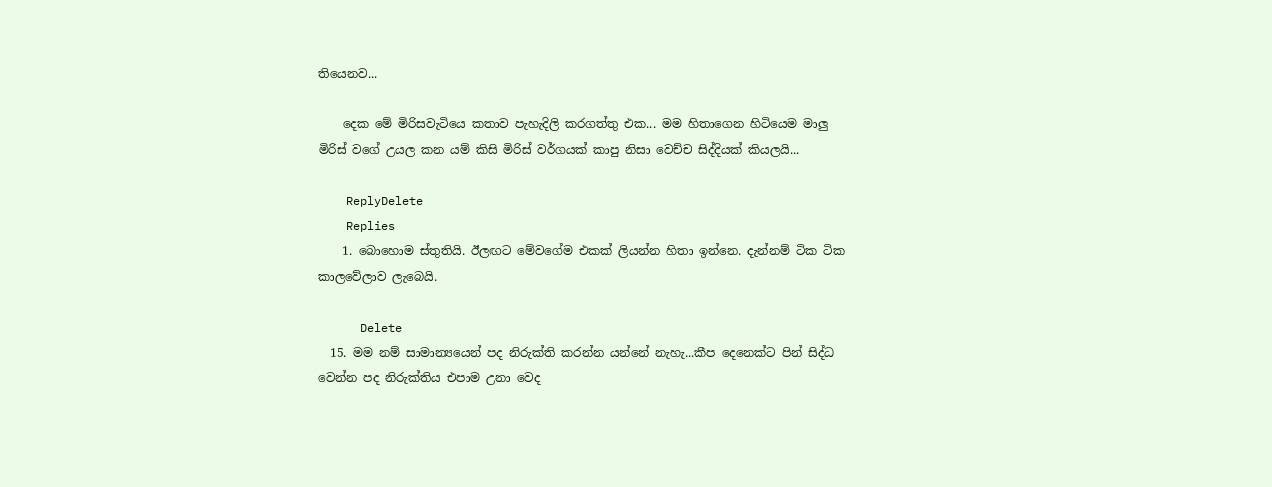තියෙනව...

    දෙක මේ මිරිසවැටියෙ කතාව පැහැදිලි කරගත්තු එක... මම හිතාගෙන හිටියෙම මාලු මිරිස් වගේ උයල කන යම් කිසි මිරිස් වර්ගයක් කාපු නිසා වෙච්ච සිද්දියක් කියලයි...

    ReplyDelete
    Replies
    1. බොහොම ස්තුතියි. ඊලඟට මේවගේම එකක් ලියන්න හිතා ඉන්නෙ. දැන්නම් ටික ටික කාලවේලාව ලැබෙයි.

      Delete
  15. මම නම් සාමාන්‍යයෙන් පද නිරුක්ති කරන්න යන්නේ නැහැ...කීප දෙනෙක්ට පින් සිද්ධ වෙන්න පද නිරුක්තිය එපාම උනා වෙද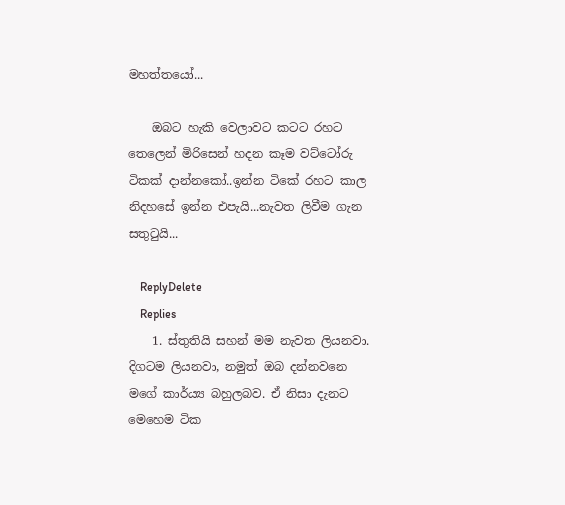මහත්තයෝ...

    ඔබට හැකි වෙලාවට කටට රහට තෙලෙන් මිරිසෙන් හදන කෑම වට්ටෝරු ටිකක් දාන්නකෝ..ඉන්න ටිකේ රහට කාල නිදහසේ ඉන්න එපැයි...නැවත ලිවීම ගැන සතුටුයි...

    ReplyDelete
    Replies
    1. ස්තුතියි සහන් මම නැවත ලියනවා. දිගටම ලියනවා, නමුත් ඔබ දන්නවනෙ මගේ කාර්ය්‍ය බහුලබව. ඒ නිසා දැනට මෙහෙම ටික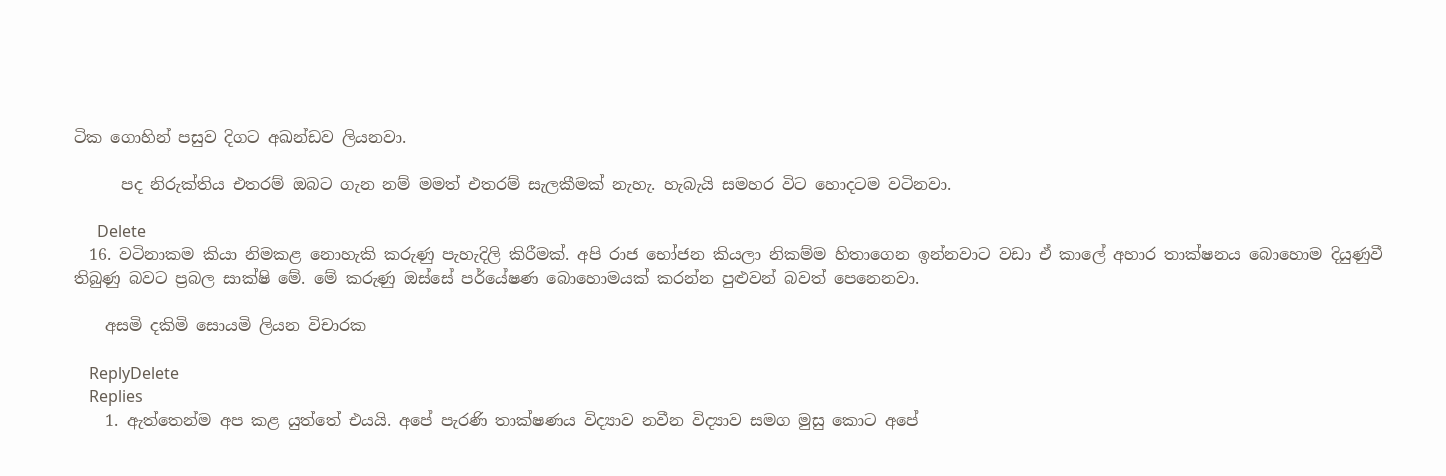ටික ගොහින් පසුව දිගට අඛන්ඩව ලියනවා.

      පද නිරුක්තිය එතරම් ඔබට ගැන නම් මමත් එතරම් සැලකීමක් නැහැ. හැබැයි සමහර විට හොදටම වටිනවා.

      Delete
  16. වටිනාකම කියා නිමකළ නොහැකි කරුණු පැහැදිලි කිරීමක්. අපි රාජ භෝජන කියලා නිකම්ම හිතාගෙන ඉන්නවාට වඩා ඒ කාලේ අහාර තාක්ෂනය බොහොම දියුණුවී තිබුණු බවට ප්‍රබල සාක්ෂි මේ. මේ කරුණු ඔස්සේ පර්යේෂණ බොහොමයක් කරන්න පුළුවන් බවත් පෙනෙනවා.

    අසමි දකිමි සොයමි ලියන විචාරක

    ReplyDelete
    Replies
    1. ඇත්තෙන්ම අප කළ යුත්තේ එයයි. අපේ පැරණි තාක්ෂණය විද්‍යාව නවීන විද්‍යාව සමග මුසු කොට අපේ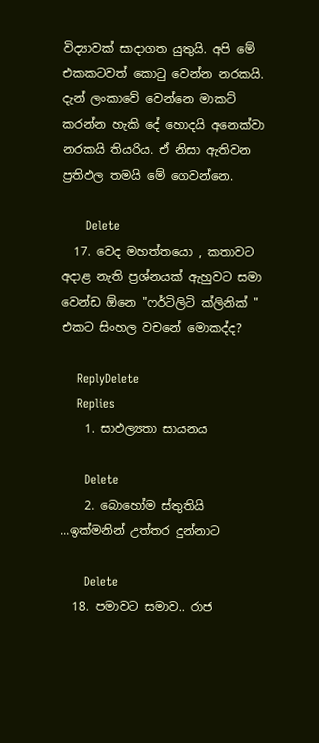විද්‍යාවක් සාදාගත යුතුයි. අපි මේ එකකටවත් කොටු වෙන්න නරකයි. දැන් ලංකාවේ වෙන්නෙ මාකට් කරන්න හැකි දේ හොදයි අනෙක්වා නරකයි තියරිය. ඒ නිසා ඇතිවන ප්‍රතිඵල තමයි මේ ගෙවන්නෙ.

      Delete
  17. වෙද මහත්තයො , කතාවට අදාළ නැති ප්‍රශ්නයක් ඇහුවට සමා වෙන්ඩ ඕනෙ "ෆර්ටිලිටි ක්ලිනික් " එකට සිංහල වචනේ මොකද්ද?

    ReplyDelete
    Replies
    1. සාඵල්‍යතා සායනය

      Delete
    2. බොහෝම ස්තුතියි ...ඉක්මනින් උත්තර දුන්නාට

      Delete
  18. පමාවට සමාව.. රාජ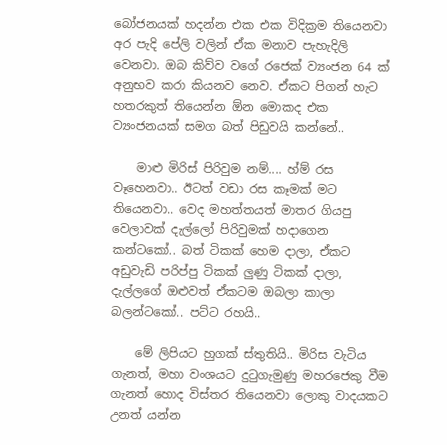බෝජනයක් හදන්න එක එක විදික්‍රම තියෙනවා අර පැදි පේලි වලින් ඒක මනාව පැහැදිලි වෙනවා. ඔබ කිව්ව වගේ රජෙක් ව්‍යංජන 64 ක් අනුභව කරා කියනව නෙව. ඒකට පිගන් හැට හතරකුත් තියෙන්න ඕන මොකද එක ව්‍යංජනයක් සමග බත් පිඩුවයි කන්නේ..

    මාළු මිරිස් පිරිවුම නම්.... හ්ම් රස වෑහෙනවා.. ඊටත් වඩා රස කෑමක් මට තියෙනවා.. වෙද මහත්තයත් මාතර ගියපු වෙලාවක් දැල්ලෝ පිරිවුමක් හදාගෙන කන්ටකෝ.. බත් ටිකක් හෙම දාලා, ඒකට අඩුවැඩි පරිප්පු ටිකක් ලුණු ටිකක් දාලා, දැල්ලගේ ඔළුවත් ඒකටම ඔබලා කාලා බලන්ටකෝ.. පට්ට රහයි..

    මේ ලිපියට හුගක් ස්තුතියි.. මිරිස වැටිය ගැනත්, මහා වංශයට දුටුගැමුණු මහරජෙකු වීම ගැනත් හොද විස්තර තියෙනවා ලොකු වාදයකට උනත් යන්න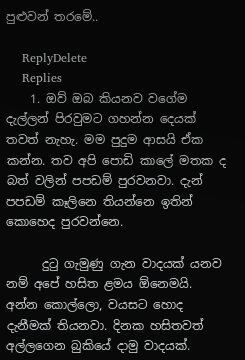පුළුවන් තරමේ..

    ReplyDelete
    Replies
    1. ඔව් ඔබ කියනව වගේම දැල්ලන් පිරවුමට ගහන්න දෙයක් තවත් නැහැ. මම පුදුම ආසයි ඒක කන්න. තව අපි පොඩි කාලේ මතක ද බත් වලින් පපඩම් පුරවනවා. දැන් පපඩම් කෑලිනෙ තියන්නෙ ඉතින් කොහෙද පුරවන්නෙ.

      දුටු ගැමුණු ගැන වාදයක් යනව නම් අපේ හසිත ළමය ඕනෙමයි. අන්න කොල්ලො, වයසට හොද දැනීමක් තියනවා. දිනක හසිතවත් අල්ලගෙන බුකියේ දාමු වාදයක්.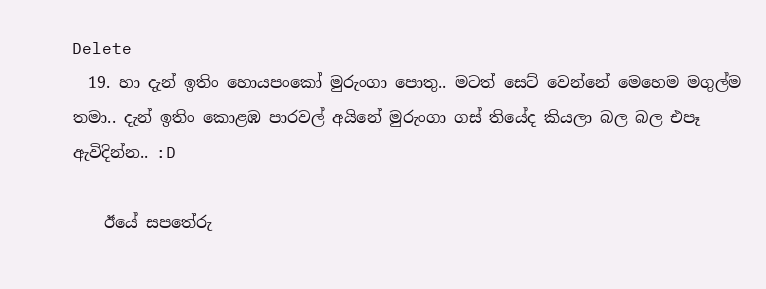Delete
  19. හා දැන් ඉතිං හොයපංකෝ මුරුංගා පොතු.. මටත් සෙට් වෙන්නේ මෙහෙම මගුල්ම තමා.. දැන් ඉතිං කොළඹ පාරවල් අයිනේ මුරුංගා ගස් තියේද කියලා බල බල එපෑ ඇවිදින්න.. :D

    ඊයේ සපතේරු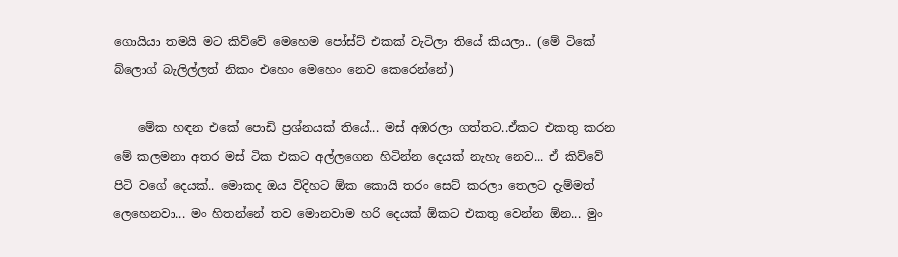ගොයියා තමයි මට කිව්වේ මෙහෙම පෝස්ට් එකක් වැටිලා තියේ කියලා.. (මේ ටිකේ බ්ලොග් බැලිල්ලත් නිකං එහෙං මෙහෙං නෙව කෙරෙන්නේ)

    මේක හඳන එකේ පොඩි ප්‍රශ්නයක් තියේ... මස් අඹරලා ගත්තට..ඒකට එකතු කරන මේ කලමනා අතර මස් ටික එකට අල්ලගෙන හිටින්න දෙයක් නැහැ නෙව... ඒ කිව්වේ පිටි වගේ දෙයක්.. මොකද ඔය විදිහට ඕක කොයි තරං සෙට් කරලා තෙලට දැම්මත් ලෙහෙනවා... මං හිතන්නේ තව මොනවාම හරි දෙයක් ඕකට එකතු වෙන්න ඕන... මුං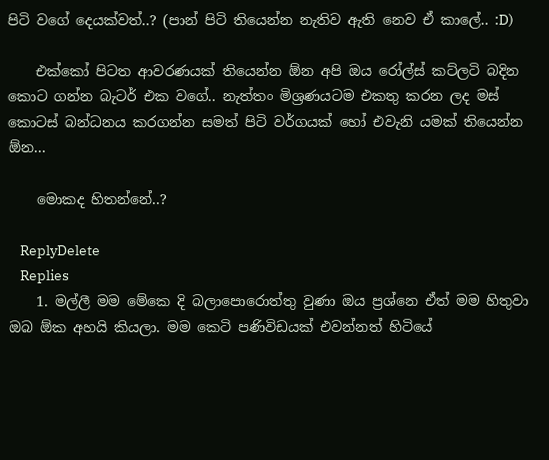පිටි වගේ දෙයක්වත්..? (පාන් පිටි තියෙන්න නැතිව ඇති නෙව ඒ කාලේ.. :D)

    එක්කෝ පිටත ආවරණයක් තියෙන්න ඕන අපි ඔය රෝල්ස් කට්ලටි බදින කොට ගන්න බැටර් එක වගේ.. නැත්තං මිශ්‍රණයටම එකතු කරන ලද මස් කොටස් බන්ධනය කරගන්න සමත් පිටි වර්ගයක් හෝ එවැනි යමක් තියෙන්න ඕන...

    මොකද හිතන්නේ..?

    ReplyDelete
    Replies
    1. මල්ලී මම මේකෙ දි බලාපොරොත්තු වුණා ඔය ප්‍රශ්නෙ ඒත් මම හිතුවා ඔබ ඕක අහයි කියලා. මම කෙටි පණිවිඩයක් එවන්නත් හිටියේ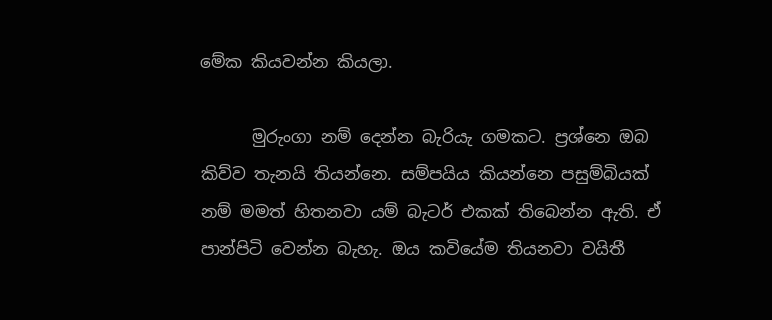මේක කියවන්න කියලා.

      මුරුංගා නම් දෙන්න බැරියැ ගමකට. ප්‍රශ්නෙ ඔබ කිව්ව තැනයි තියන්නෙ. සම්පයිය කියන්නෙ පසුම්බියක් නම් මමත් හිතනවා යම් බැටර් එකක් තිබෙන්න ඇති. ඒ පාන්පිටි වෙන්න බැහැ. ඔය කවියේම තියනවා වයිතී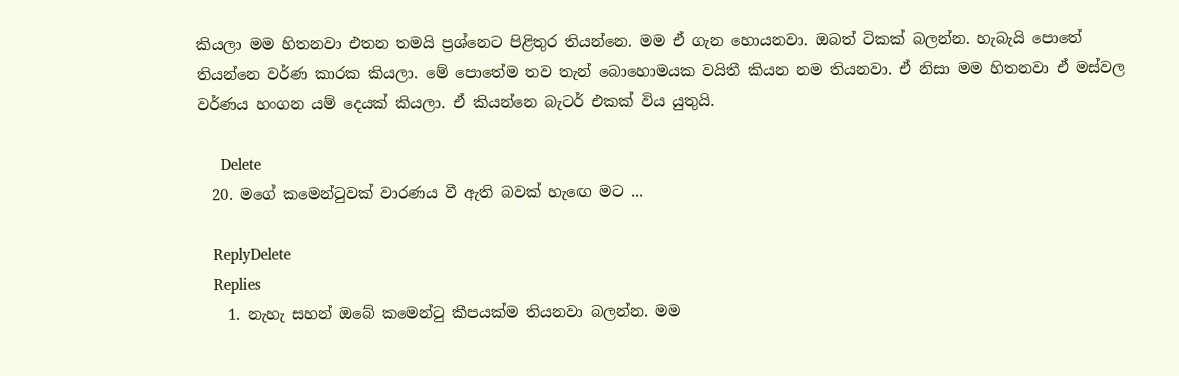කියලා මම හිතනවා එතන තමයි ප්‍රශ්නෙට පිළිතුර තියන්නෙ. මම ඒ ගැන හොයනවා. ඔබත් ටිකක් බලන්න. හැබැයි පොතේ තියන්නෙ වර්ණ කාරක කියලා. මේ පොතේම තව තැන් බොහොමයක වයිතී කියන නම තියනවා. ඒ නිසා මම හිතනවා ඒ මස්වල වර්ණය හංගන යම් දෙයක් කියලා. ඒ කියන්නෙ බැටර් එකක් විය යුතුයි.

      Delete
  20. මගේ කමෙන්ටුවක් වාරණය වී ඇති බවක් හැඟෙ මට ...

    ReplyDelete
    Replies
    1. නැහැ සහන් ඔබේ කමෙන්ටු කීපයක්ම තියනවා බලන්න. මම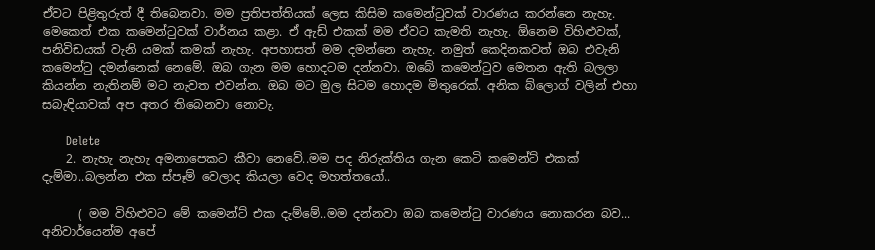ඒවට පිළිතුරුත් දී තිබෙනවා. මම ප්‍රතිපත්තියක් ලෙස කිසිම කමෙන්ටුවක් වාරණය කරන්නෙ නැහැ. මෙකෙත් එක කමෙන්ටුවක් වාර්නය කළා. ඒ ඇඩ් එකක් මම ඒවට කැමති නැහැ. ඕනෙම විහිළුවක්, පනිවිඩයක් වැනි යමක් කමක් නැහැ. අපහාසත් මම දමන්නෙ නැහැ. නමුත් කෙදිනකවත් ඔබ එවැනි කමෙන්ටු දමන්නෙක් නෙමේ. ඔබ ගැන මම හොදටම දන්නවා. ඔබේ කමෙන්ටුව මෙතන ඇති බලලා කියන්න නැතිනම් මට නැවත එවන්න. ඔබ මට මුල සිටම හොදම මිතුරෙක්. අනික බ්ලොග් වලින් එහා සබැඳියාවක් අප අතර තිබෙනවා නොවැ.

      Delete
    2. නැහැ නැහැ අමනාපෙකට කීවා නෙවේ..මම පද නිරුක්තිය ගැන කෙටි කමෙන්ට් එකක් දැම්මා..බලන්න එක ස්පෑම් වෙලාද කියලා වෙද මහත්තයෝ..

      ( මම විහිළුවට මේ කමෙන්ට් එක දැම්මේ..මම දන්නවා ඔබ කමෙන්ටු වාරණය නොකරන බව... අනිවාර්යෙන්ම අපේ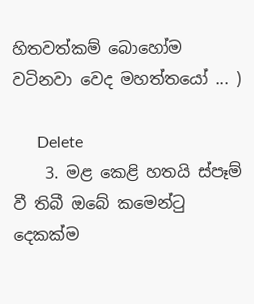හිතවත්කම් බොහෝම වටිනවා වෙද මහත්තයෝ ... )

      Delete
    3. මළ කෙළි හතයි ස්පෑම් වී තිබී ඔබේ කමෙන්ටු දෙකක්ම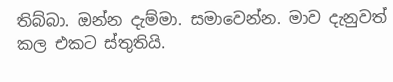තිබ්බා. ඔන්න දැම්මා. සමාවෙන්න. මාව දැනුවත් කල එකට ස්තුතියි.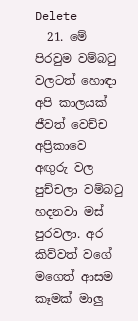Delete
  21. මේ පිරවුම වම්බටු වලටත් හොඳා අපි කාලයක් ජීවත් වෙච්ච අප්‍රිකාවෙ අඟුරු වල පුච්චලා වම්බටු හදනවා මස් පුරවලා. අර කිව්වත් වගේ මගෙත් ආසම කෑමක් මාලු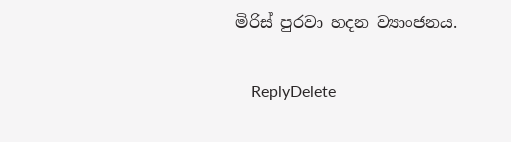මිරිස් පුරවා හදන ව්‍යාංජනය.

    ReplyDelete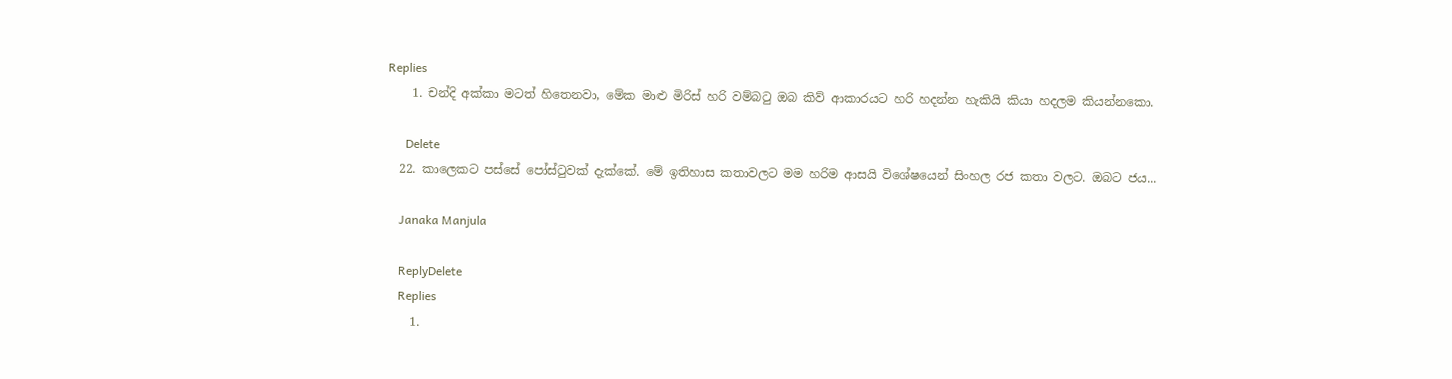Replies
    1. චන්දි අක්කා මටත් හිතෙනවා, මේක මාළු මිරිස් හරි වම්බටු ඔබ කිව් ආකාරයට හරි හදන්න හැකියි කියා හදලම කියන්නකො.

      Delete
  22. කාලෙකට පස්සේ පෝස්‍ටුවක් දැක්කේ. මේ ඉතිහාස කතාවලට මම හරිම ආසයි විශේෂයෙන් සිංහල රජ කතා වලට. ඔබට ජය...

    Janaka Manjula

    ReplyDelete
    Replies
    1.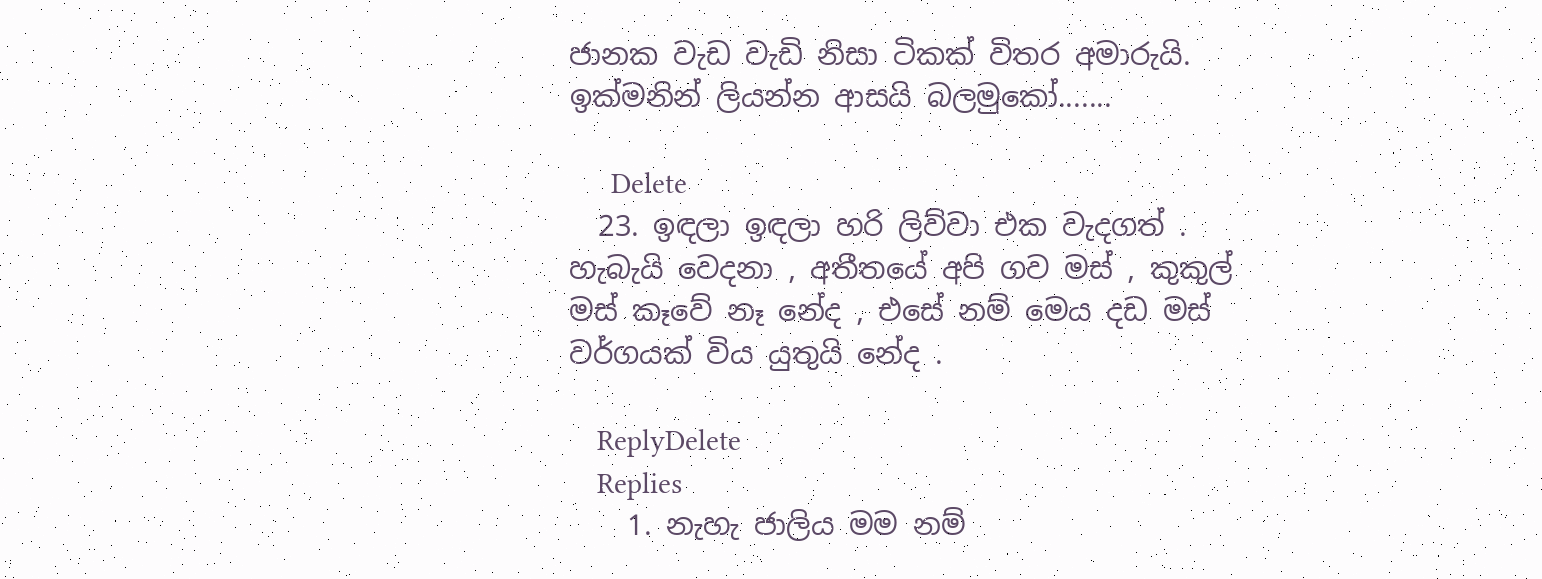ජානක වැඩ වැඩි නිසා ටිකක් විතර අමාරුයි. ඉක්මනින් ලියන්න ආසයි බලමුකෝ.......

      Delete
  23. ඉඳලා ඉඳලා හරි ලිව්වා එක වැදගත් . හැබැයි වෙදනා , අතීතයේ අපි ගව මස් , කුකුල් මස් කෑවේ නෑ නේද , එසේ නම් මෙය දඩ මස් වර්ගයක් විය යුතුයි නේද .

    ReplyDelete
    Replies
    1. නැහැ ජාලිය මම නම්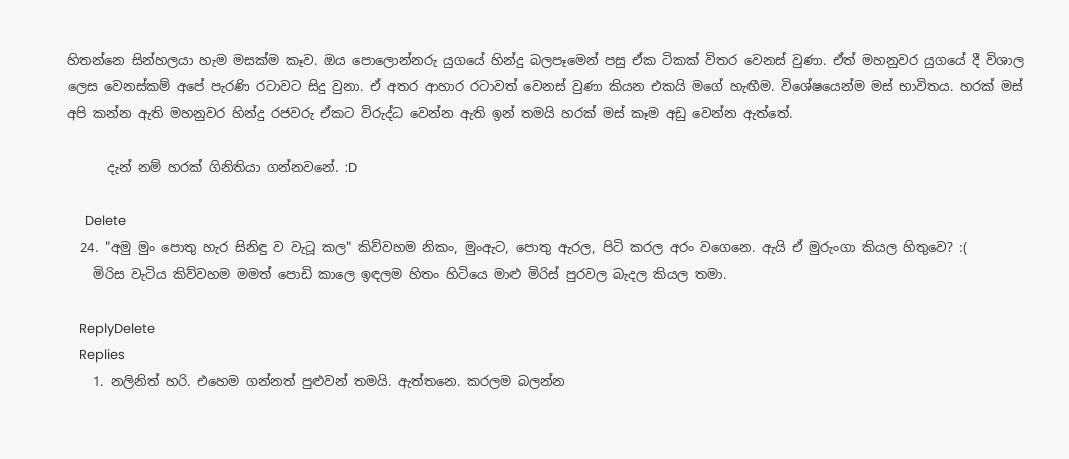හිතන්නෙ සින්හලයා හැම මසක්ම කෑව. ඔය පොලොන්නරු යුගයේ හින්දු බලපෑමෙන් පසු ඒක ටිකක් විතර වෙනස් වුණා. ඒත් මහනුවර යුගයේ දී විශාල ලෙස වෙනස්කම් අපේ පැරණි රටාවට සිදු වුනා. ඒ අතර ආහාර රටාවත් වෙනස් වුණා කියන එකයි මගේ හැඟීම. විශේෂයෙන්ම මස් භාවිතය. හරක් මස් අපි කන්න ඇති මහනුවර හින්දු රජවරු ඒකට විරුද්ධ වෙන්න ඇති ඉන් තමයි හරක් මස් කෑම අඩු වෙන්න ඇත්තේ.

      දැන් නම් හරක් ගිනිතියා ගන්නවනේ. :D

      Delete
  24. "අමු මුං පොතු හැර සිනිඳු ව වැටූ කල" කිව්වහම නිකං, මුංඇට, පොතු ඇරල, පිටි කරල අරං වගෙනෙ. ඇයි ඒ මුරුංගා කියල හිතුවෙ? :(
    මිරිස වැටිය කිව්වහම මමත් පොඩි කාලෙ ඉඳලම හිතං හිටියෙ මාළු මිරිස් පුරවල බැදල කියල තමා.

    ReplyDelete
    Replies
    1. නලිනිත් හරි. එහෙම ගන්නත් පුළුවන් තමයි. ඇත්තනෙ. කරලම බලන්න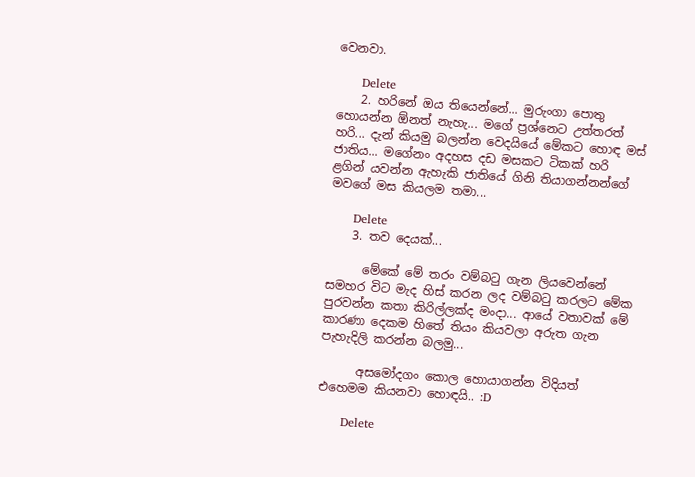වෙනවා.

      Delete
    2. හරිනේ ඔය තියෙන්නේ... මුරුංගා පොතු හොයන්න ඕනත් නැහැ... මගේ ප්‍රශ්නෙට උත්තරත් හරි... දැන් කියමු බලන්න වෙදයියේ මේකට හොඳ මස් ජාතිය... මගේනං අදහස දඩ මසකට ටිකක් හරි ළගින් යවන්න ඇහැකි ජාතියේ ගිනි තියාගන්නන්ගේ මවගේ මස කියලම තමා...

      Delete
    3. තව දෙයක්...

      මේකේ මේ තරං වම්බටු ගැන ලියවෙන්නේ සමහර විට මැද හිස් කරන ලද වම්බටු කරලට මේක පුරවන්න කතා කිරිල්ලක්ද මංදා... ආයේ වතාවක් මේ කාරණා දෙකම හිතේ තියං කියවලා අරුත ගැන පැහැදිලි කරන්න බලමු...

      අසමෝදගං කොල හොයාගන්න විදියත් එහෙමම කියනවා හොඳයි.. :D

      Delete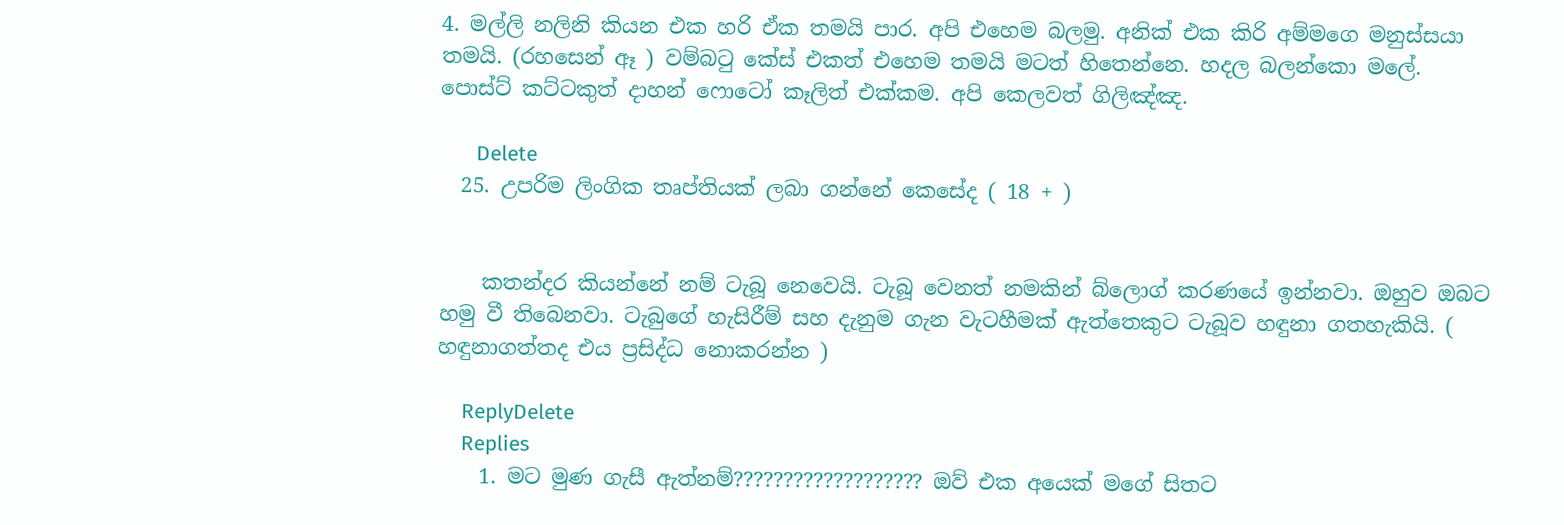4. මල්ලි නලිනි කියන එක හරි ඒක තමයි පාර. අපි එහෙම බලමු. අනික් එක කිරි අම්මගෙ මනුස්සයා තමයි. (රහසෙන් ඈ ) වම්බටු කේස් එකත් එහෙම තමයි මටත් හිතෙන්නෙ. හදල බලන්කො මලේ. පොස්ට් කට්ටකුත් දාහන් ෆොටෝ කෑලිත් එක්කම. අපි කෙලවත් ගිලිඤ්ඤ.

      Delete
  25. උපරිම ලිංගික තෘප්තියක් ලබා ගන්නේ කෙසේද ( 18 + )


    කතන්දර කියන්නේ නම් ටැබූ නෙවෙයි. ටැබූ වෙනත් නමකින් බ්ලොග් කරණයේ ඉන්නවා. ඔහුව ඔබට හමු වී තිබෙනවා. ටැබුගේ හැසිරීම් සහ දැනුම ගැන වැටහීමක් ඇත්තෙකුට ටැබූව හඳුනා ගතහැකියි. ( හඳුනාගත්තද එය ප්‍රසිද්ධ නොකරන්න )

    ReplyDelete
    Replies
    1. මට මුණ ගැසී ඇත්නම්??????????????????? ඔව් එක අයෙක් මගේ සිතට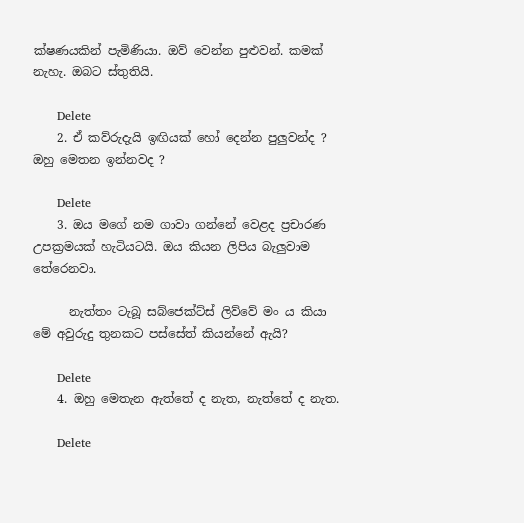ක්ෂණයකින් පැමිණියා. ඔව් වෙන්න පුළුවන්. කමක් නැහැ. ඔබට ස්තුතියි.

      Delete
    2. ඒ කව්රුදැයි ඉඟියක් හෝ දෙන්න පුලුවන්ද ? ඔහු මෙතන ඉන්නවද ?

      Delete
    3. ඔය මගේ නම ගාවා ගන්නේ වෙළද ප්‍රචාරණ උපක්‍රමයක් හැටියටයි. ඔය කියන ලිපිය බැලුවාම තේරෙනවා.

      නැත්තං ටැබූ සබ්ජෙක්ට්ස් ලිව්වේ මං ය කියා මේ අවුරුදු තුනකට පස්සේත් කියන්නේ ඇයි?

      Delete
    4. ඔහු මෙතැන ඇත්තේ ද නැත, නැත්තේ ද නැත.

      Delete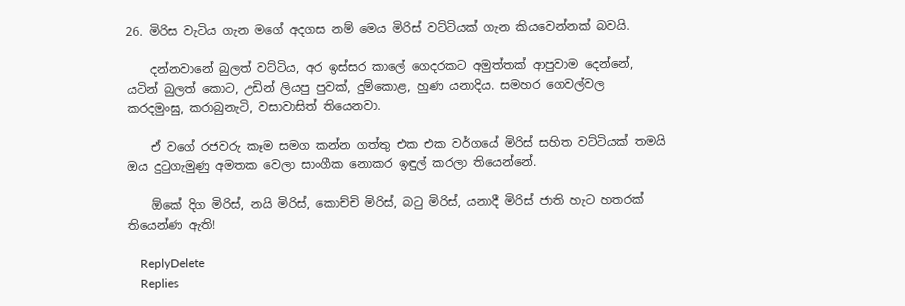26. මිරිස වැටිය ගැන මගේ අදගස නම් මෙය මිරිස් වට්ටියක් ගැන කියවෙන්නක් බවයි.

    දන්නවානේ බුලත් වට්ටිය, අර ඉස්සර කාලේ ගෙදරකට අමුත්තක් ආපුවාම දෙන්නේ, යටින් බුලත් කොට, උඩින් ලියපු පුවක්, දුම්කොළ, හුණ යනාදිය. සමහර ගෙවල්වල කරදමුංඝු, කරාබුනැටි, වසාවාසිත් තියෙනවා.

    ඒ වගේ රජවරු කෑම සමග කන්න ගත්තු එක එක වර්ගයේ මිරිස් සහිත වට්ටියක් තමයි ඔය දුටුගැමුණු අමතක වෙලා සාංගීක නොකර ඉඳුල් කරලා තියෙන්නේ.

    ඕකේ දිග මිරිස්, නයි මිරිස්, කොච්චි මිරිස්, බටු මිරිස්, යනාදී මිරිස් ජාති හැට හතරක් තියෙන්ණ ඇති!

    ReplyDelete
    Replies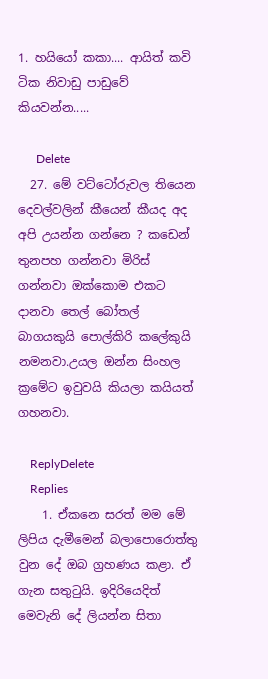1. හයියෝ කකා.... ආයිත් කවි ටික නිවාඩු පාඩුවේ කියවන්න.....

      Delete
  27. මේ වට්ටෝරුවල තියෙන දෙවල්වලින් කීයෙන් කීයද අද අපි උයන්න ගන්නෙ ? කඩෙන් තුනපහ ගන්නවා මිරිස් ගන්නවා ඔක්කොම එකට දානවා තෙල් බෝතල් බාගයකුයි පොල්කිරි කලේකුයි නමනවා.උයල ඔන්න සිංහල ක්‍රමේට ඉවුවයි කියලා කයියත් ගහනවා.

    ReplyDelete
    Replies
    1. ඒකනෙ සරත් මම මේ ලිපිය දැමීමෙන් බලාපොරොත්තු වුන දේ ඔබ ග්‍රහණය කළා. ඒ ගැන සතුටුයි. ඉදිරියෙදිත් මෙවැනි දේ ලියන්න සිතා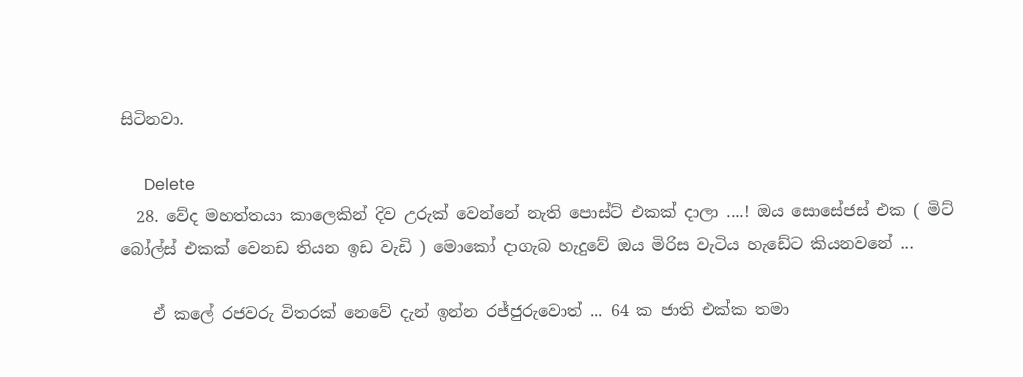සිටිනවා.

      Delete
  28. වේද මහත්තයා කාලෙකින් දිව උරුක් වෙන්නේ නැති පොස්ට් එකක් දාලා ....! ඔය සොසේජස් එක ( මිට් බෝල්ස් එකක් වෙනඩ තියන ඉඩ වැඩි ) මොකෝ දාගැබ හැදුවේ ඔය මිරිස වැටිය හැඩේට කියනවනේ ...

    ඒ කලේ රජවරු විතරක් නෙවේ දැන් ඉන්න රජ්ජුරුවොත් ... 64 ක ජාති එක්ක තමා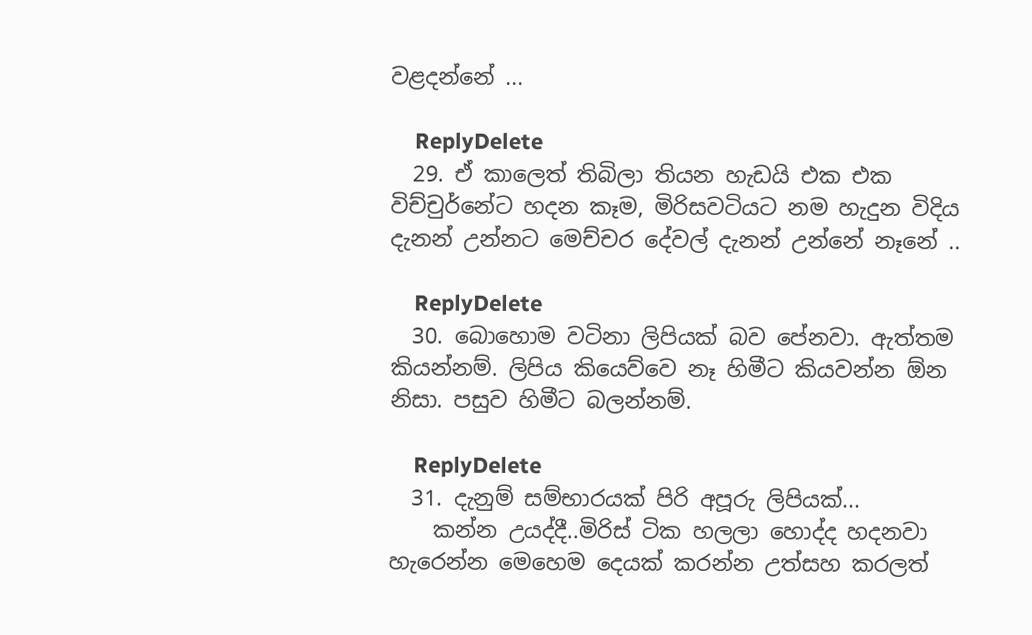වළදන්නේ ...

    ReplyDelete
  29. ඒ කාලෙත් තිබිලා තියන හැඩයි එක එක විච්චුර්නේට හදන කෑම, මිරිසවටියට නම හැදුන විදිය දැනන් උන්නට මෙච්චර දේවල් දැනන් උන්නේ නෑනේ ..

    ReplyDelete
  30. බොහොම වටිනා ලිපියක් බව පේනවා. ඇත්තම කියන්නම්. ලිපිය කියෙව්වෙ නෑ හිමීට කියවන්න ඕන නිසා. පසුව හිමීට බලන්නම්.

    ReplyDelete
  31. දැනුම් සම්භාරයක් පිරි අපූරු ලිපියක්...
    කන්න උයද්දී..මිරිස් ටික හලලා හොද්ද හදනවා හැරෙන්න මෙහෙම දෙයක් කරන්න උත්සහ කරලත්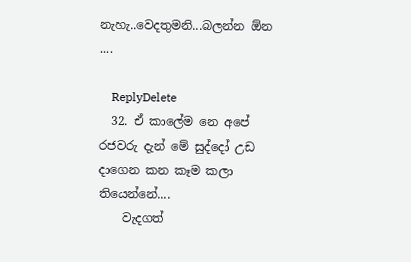නැහැ..වෙදතුමනි...බලන්න ඕන ....

    ReplyDelete
  32. ඒ කාලේම නෙ අපේ රජවරු දැන් මේ සුද්දෝ උඩ දාගෙන කන කෑම කලා තියෙන්නේ....
    වැදගත්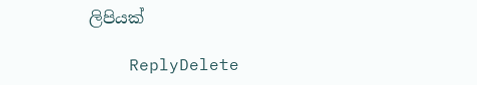ලිපියක්

    ReplyDelete